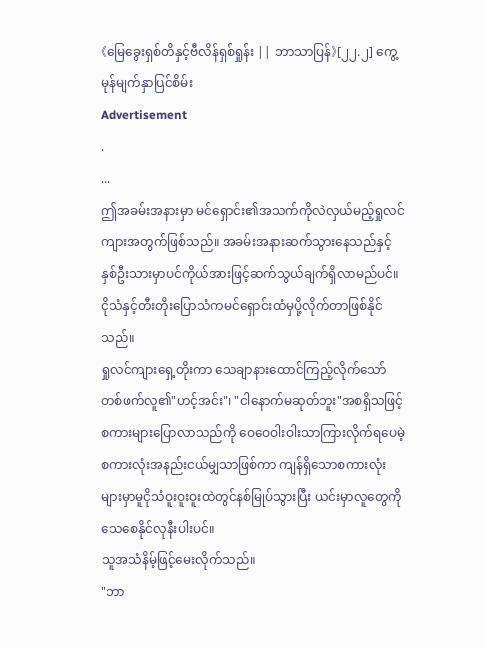《မြေခွေးရှစ်တိနှင့်ဗီလိန်ရှစ်ရှုန်း || ဘာသာပြန်》[၂၂.၂] ကွေ့မုန်မျက်နှာပြင်စိမ်း
Advertisement
.
...
ဤအခမ်းအနားမှာ မင်ရှောင်း၏အသက်ကိုလဲလှယ်မည့်ရှုလင်ကျားအတွက်ဖြစ်သည်။ အခမ်းအနားဆက်သွားနေသည်နှင့် နှစ်ဦးသားမှာပင်ကိုယ်အားဖြင့်ဆက်သွယ်ချက်ရှိလာမည်ပင်။ ငိုသံနှင့်တီးတိုးပြောသံကမင်ရှောင်းထံမှပို့လိုက်တာဖြစ်နိုင်သည်။
ရှုလင်ကျားရှေ့တိုးကာ သေချာနားထောင်ကြည့်လိုက်သော် တစ်ဖက်လူ၏"ဟင့်အင်း"၊ "ငါနောက်မဆုတ်ဘူး"အစရှိသဖြင့်စကားများပြောလာသည်ကို ဝေဝေဝါးဝါးသာကြားလိုက်ရပေမဲ့ စကားလုံးအနည်းငယ်မျှသာဖြစ်ကာ ကျန်ရှိသောစကားလုံးများမှာမူငိုသံဝူးဝူးဝူးထဲတွင်နစ်မြုပ်သွားပြီး ယင်းမှာလူတွေကိုသေစေနိုင်လုနီးပါးပင်။
သူအသံနိမ့်ဖြင့်မေးလိုက်သည်။
"ဘာ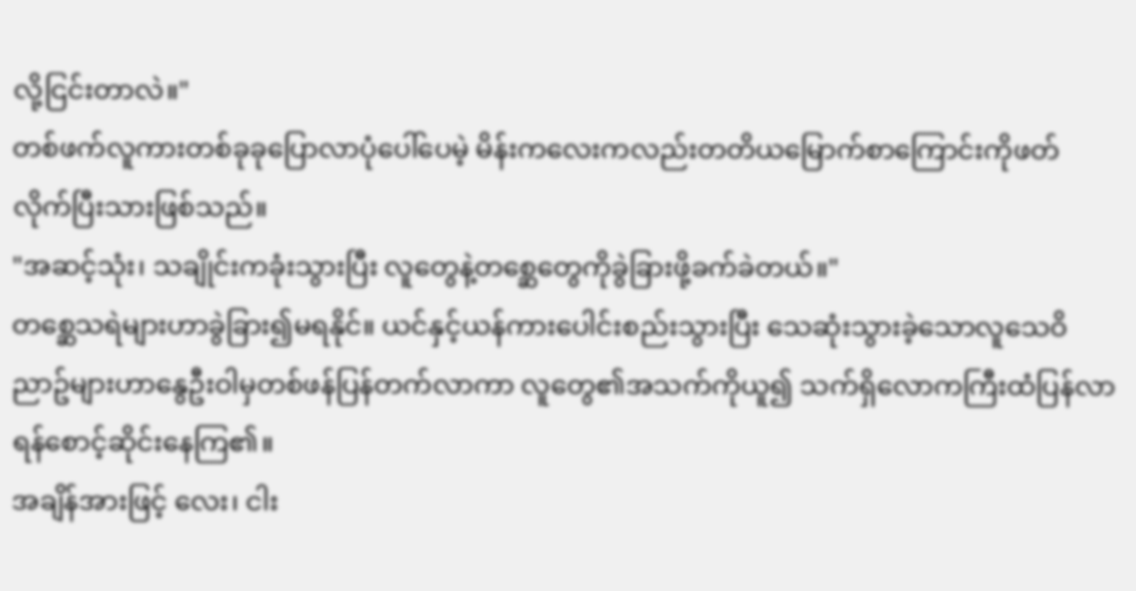လို့ငြင်းတာလဲ။"
တစ်ဖက်လူကားတစ်ခုခုပြောလာပုံပေါ်ပေမဲ့ မိန်းကလေးကလည်းတတိယမြောက်စာကြောင်းကိုဖတ်လိုက်ပြီးသားဖြစ်သည်။
"အဆင့်သုံး၊ သချိုင်းကခုံးသွားပြီး လူတွေနဲ့တစ္ဆေတွေကိုခွဲခြားဖို့ခက်ခဲတယ်။"
တစ္ဆေသရဲများဟာခွဲခြား၍မရနိုင်။ ယင်နှင့်ယန်ကားပေါင်းစည်းသွားပြီး သေဆုံးသွားခဲ့သောလူသေဝိညာဥ်များဟာနွေဦးဝါမှတစ်ဖန်ပြန်တက်လာကာ လူတွေ၏အသက်ကိုယူ၍ သက်ရှိလောကကြီးထံပြန်လာရန်စောင့်ဆိုင်းနေကြ၏။
အချိန်အားဖြင့် လေး၊ ငါး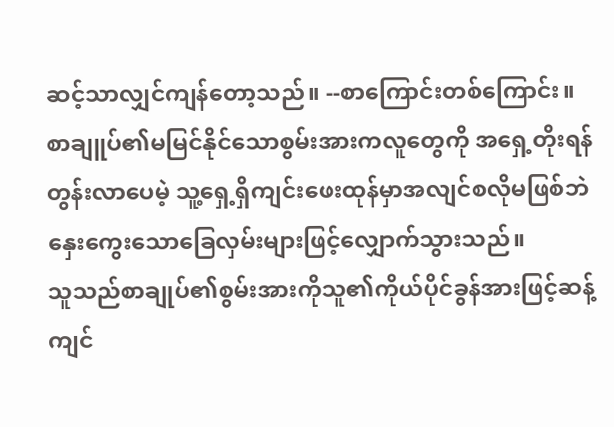ဆင့်သာလျှင်ကျန်တော့သည်။ --စာကြောင်းတစ်ကြောင်း။
စာချူပ်၏မမြင်နိုင်သောစွမ်းအားကလူတွေကို အရှေ့တိုးရန်တွန်းလာပေမဲ့ သူ့ရှေ့ရှိကျင်းဖေးထုန်မှာအလျင်စလိုမဖြစ်ဘဲ နှေးကွေးသောခြေလှမ်းများဖြင့်လျှောက်သွားသည်။
သူသည်စာချုပ်၏စွမ်းအားကိုသူ၏ကိုယ်ပိုင်ခွန်အားဖြင့်ဆန့်ကျင်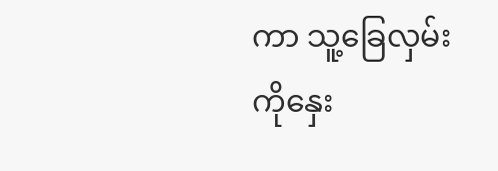ကာ သူ့ခြေလှမ်းကိုနှေး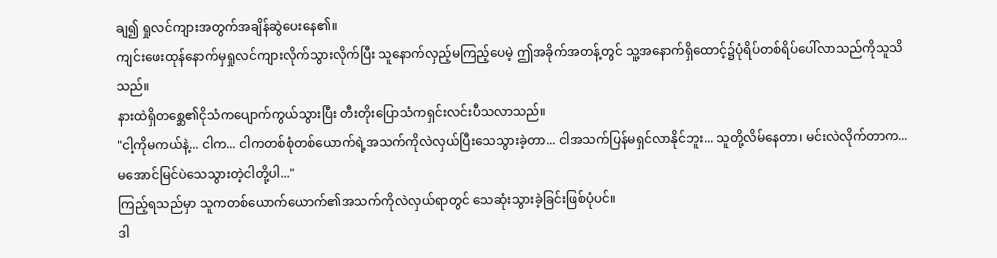ချ၍ ရှုလင်ကျားအတွက်အချိန်ဆွဲပေးနေ၏။
ကျင်းဖေးထုန်နောက်မှရှုလင်ကျားလိုက်သွားလိုက်ပြီး သူနောက်လှည့်မကြည့်ပေမဲ့ ဤအခိုက်အတန့်တွင် သူ့အနောက်ရှိထောင့်၌ပုံရိပ်တစ်ရိပ်ပေါ်လာသည်ကိုသူသိသည်။
နားထဲရှိတစ္ဆေ၏ငိုသံကပျောက်ကွယ်သွားပြီး တီးတိုးပြောသံကရှင်းလင်းပီသလာသည်။
"ငါ့ကိုမကယ်နဲ့... ငါက... ငါကတစ်စုံတစ်ယောက်ရဲ့အသက်ကိုလဲလှယ်ပြီးသေသွားခဲ့တာ... ငါအသက်ပြန်မရှင်လာနိုင်ဘူး... သူတို့လိမ်နေတာ၊ မင်းလဲလိုက်တာက...မအောင်မြင်ပဲသေသွားတဲ့ငါတို့ပါ..."
ကြည့်ရသည်မှာ သူကတစ်ယောက်ယောက်၏အသက်ကိုလဲလှယ်ရာတွင် သေဆုံးသွားခဲ့ခြင်းဖြစ်ပုံပင်။
ဒါ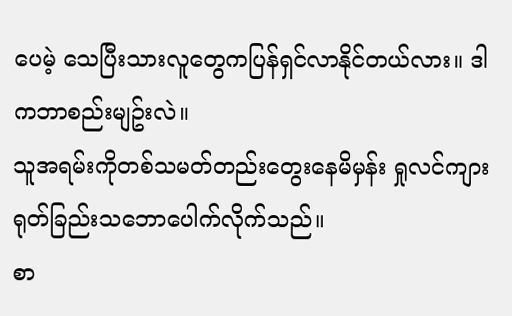ပေမဲ့ သေပြီးသားလူတွေကပြန်ရှင်လာနိုင်တယ်လား။ ဒါကဘာစည်းမျဥ်းလဲ။
သူအရမ်းကိုတစ်သမတ်တည်းတွေးနေမိမှန်း ရှုလင်ကျားရုတ်ခြည်းသဘောပေါက်လိုက်သည်။
စာ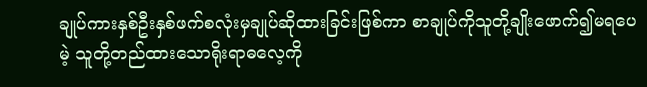ချုပ်ကားနှစ်ဦးနှစ်ဖက်စလုံးမှချုပ်ဆိုထားခြင်းဖြစ်ကာ စာချုပ်ကိုသူတို့ချိုးဖောက်၍မရပေမဲ့ သူတို့တည်ထားသောရိုးရာဓလေ့ကို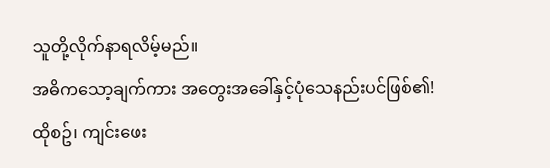သူတို့လိုက်နာရလိမ့်မည်။
အဓိကသော့ချက်ကား အတွေးအခေါ်နှင့်ပုံသေနည်းပင်ဖြစ်၏!
ထိုစဥ်၊ ကျင်းဖေး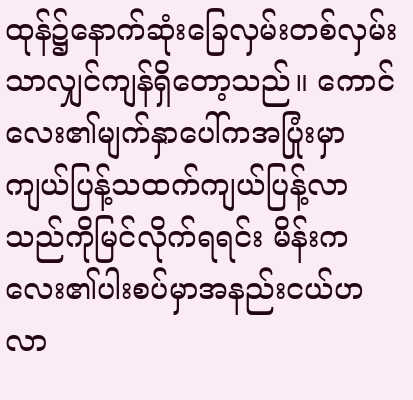ထုန်၌နောက်ဆုံးခြေလှမ်းတစ်လှမ်းသာလျှင်ကျန်ရှိတော့သည်။ ကောင်လေး၏မျက်နှာပေါ်ကအပြုံးမှာကျယ်ပြန့်သထက်ကျယ်ပြန့်လာသည်ကိုမြင်လိုက်ရရင်း မိန်းကလေး၏ပါးစပ်မှာအနည်းငယ်ဟလာ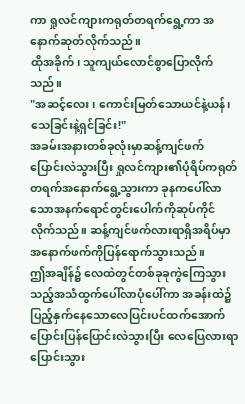ကာ ရှုလင်ကျားကရုတ်တရက်ရွေ့ကာ အနောက်ဆုတ်လိုက်သည်။
ထိုအခိုက်၊ သူကျယ်လောင်စွာပြောလိုက်သည်။
"အဆင့်လေး၊ ကောင်းမြတ်သောယင်နဲ့ယန်၊ သေခြင်းနဲ့ရှင်ခြင်း!"
အခမ်းအနားတစ်ခုလုံးမှာဆန့်ကျင်ဖက်ပြောင်းလဲသွားပြီး ရှုလင်ကျား၏ပုံရိပ်ကရုတ်တရက်အနောက်ရွေ့သွားကာ ခုနကပေါ်လာသောအနက်ရောင်တွင်းပေါက်ကိုဆုပ်ကိုင်လိုက်သည်။ ဆန့်ကျင်ဖက်လားရာရှိအရိပ်မှာအနောက်ဖက်ကိုပြန်ရောက်သွားသည်။
ဤအချိန်၌ လေထဲတွင်တစ်ခုခုကွဲကြေသွားသည့်အသံထွက်ပေါ်လာပုံပေါ်ကာ အခန်းထဲ၌ပြည့်နှက်နေသောလေပြင်းပင်ထက်အောက်ပြောင်းပြန်ပြောင်းလဲသွားပြီး လေပြေလားရာပြောင်းသွား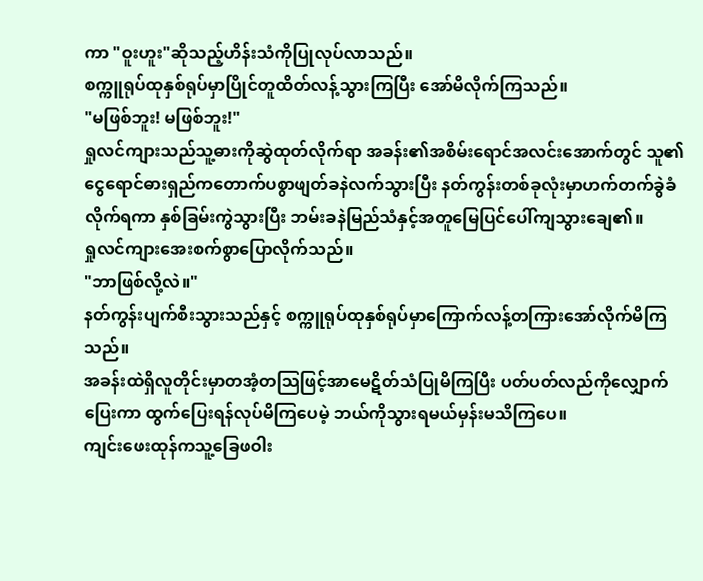ကာ "ဝူးဟူး"ဆိုသည့်ဟိန်းသံကိုပြုလုပ်လာသည်။
စက္ကူရုပ်ထုနှစ်ရုပ်မှာပြိုင်တူထိတ်လန့်သွားကြပြီး အော်မိလိုက်ကြသည်။
"မဖြစ်ဘူး! မဖြစ်ဘူး!"
ရှုလင်ကျားသည်သူ့ဓားကိုဆွဲထုတ်လိုက်ရာ အခန်း၏အစိမ်းရောင်အလင်းအောက်တွင် သူ၏ငွေရောင်ဓားရှည်ကတောက်ပစွာဖျတ်ခနဲလက်သွားပြီး နတ်ကွန်းတစ်ခုလုံးမှာဟက်တက်ခွဲခံလိုက်ရကာ နှစ်ခြမ်းကွဲသွားပြီး ဘမ်းခနဲမြည်သံနှင့်အတူမြေပြင်ပေါ်ကျသွားချေ၏။
ရှုလင်ကျားအေးစက်စွာပြောလိုက်သည်။
"ဘာဖြစ်လို့လဲ။"
နတ်ကွန်းပျက်စီးသွားသည်နှင့် စက္ကူရုပ်ထုနှစ်ရုပ်မှာကြောက်လန့်တကြားအော်လိုက်မိကြသည်။
အခန်းထဲရှိလူတိုင်းမှာတအံ့တသြဖြင့်အာမေဋိတ်သံပြုမိကြပြီး ပတ်ပတ်လည်ကိုလျှောက်ပြေးကာ ထွက်ပြေးရန်လုပ်မိကြပေမဲ့ ဘယ်ကိုသွားရမယ်မှန်းမသိကြပေ။
ကျင်းဖေးထုန်ကသူ့ခြေဖဝါး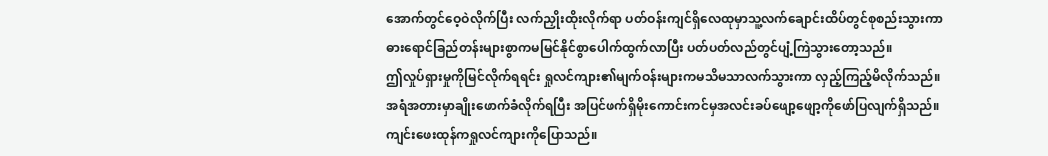အောက်တွင်ဝေ့ဝဲလိုက်ပြီး လက်ညှိုးထိုးလိုက်ရာ ပတ်ဝန်းကျင်ရှိလေထုမှာသူ့လက်ချောင်းထိပ်တွင်စုစည်းသွားကာ ဓားရောင်ခြည်တန်းများစွာကမမြင်နိုင်စွာပေါက်ထွက်လာပြီး ပတ်ပတ်လည်တွင်ပျံ့ကြဲသွားတော့သည်။
ဤလှုပ်ရှားမှုကိုမြင်လိုက်ရရင်း ရှုလင်ကျား၏မျက်ဝန်းများကမသိမသာလက်သွားကာ လှည့်ကြည့်မိလိုက်သည်။
အရံအတားမှာချိုးဖောက်ခံလိုက်ရပြီး အပြင်ဖက်ရှိမိုးကောင်းကင်မှအလင်းခပ်ဖျော့ဖျော့ကိုဖော်ပြလျက်ရှိသည်။ ကျင်းဖေးထုန်ကရှုလင်ကျားကိုပြောသည်။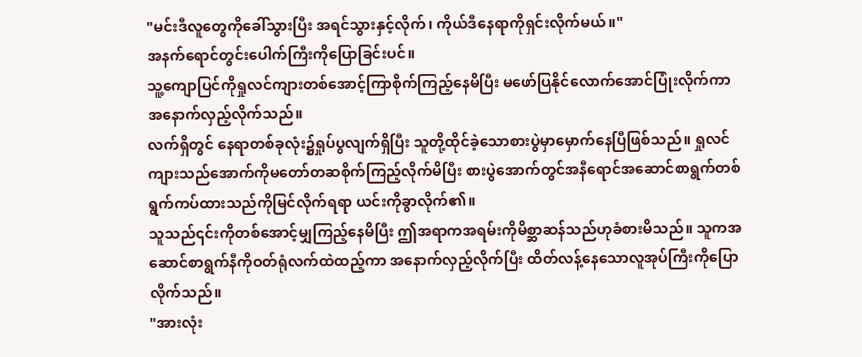"မင်းဒီလူတွေကိုခေါ်သွားပြီး အရင်သွားနှင့်လိုက်၊ ကိုယ်ဒီနေရာကိုရှင်းလိုက်မယ်။"
အနက်ရောင်တွင်းပေါက်ကြီးကိုပြောခြင်းပင်။
သူ့ကျောပြင်ကိုရှုလင်ကျားတစ်အောင့်ကြာစိုက်ကြည့်နေမိပြီး မဖော်ပြနိုင်လောက်အောင်ပြုံးလိုက်ကာ အနောက်လှည့်လိုက်သည်။
လက်ရှိတွင် နေရာတစ်ခုလုံး၌ရှုပ်ပွလျက်ရှိပြီး သူတို့ထိုင်ခဲ့သောစားပွဲမှာမှောက်နေပြီဖြစ်သည်။ ရှုလင်ကျားသည်အောက်ကိုမတော်တဆစိုက်ကြည့်လိုက်မိပြီး စားပွဲအောက်တွင်အနီရောင်အဆောင်စာရွက်တစ်ရွက်ကပ်ထားသည်ကိုမြင်လိုက်ရရာ ယင်းကိုခွာလိုက်၏။
သူသည်၎င်းကိုတစ်အောင့်မျှကြည့်နေမိပြီး ဤအရာကအရမ်းကိုမိစ္ဆာဆန်သည်ဟုခံစားမိသည်။ သူကအဆောင်စာရွက်နီကိုဝတ်ရုံလက်ထဲထည့်ကာ အနောက်လှည့်လိုက်ပြီး ထိတ်လန့်နေသောလူအုပ်ကြီးကိုပြောလိုက်သည်။
"အားလုံး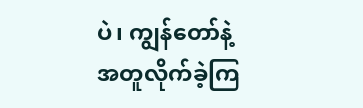ပဲ၊ ကျွန်တော်နဲ့အတူလိုက်ခဲ့ကြ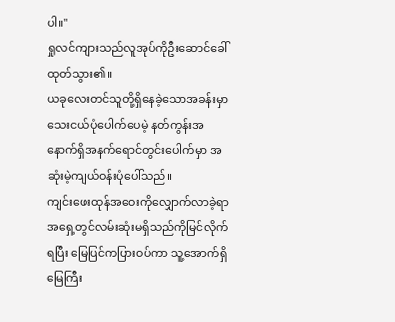ပါ။"
ရှုလင်ကျားသည်လူအုပ်ကိုဦးဆောင်ခေါ်ထုတ်သွား၏။
ယခုလေးတင်သူတို့ရှိနေခဲ့သောအခန်းမှာသေးငယ်ပုံပေါက်ပေမဲ့ နတ်ကွန်းအနောက်ရှိအနက်ရောင်တွင်းပေါက်မှာ အဆုံးမဲ့ကျယ်ဝန်းပုံပေါ်သည်။
ကျင်းဖေးထုန်အဝေးကိုလျှောက်လာခဲ့ရာ အရှေ့တွင်လမ်းဆုံးမရှိသည်ကိုမြင်လိုက်ရပြီး မြေပြင်ကပြားဝပ်ကာ သူ့အောက်ရှိမြေကြီး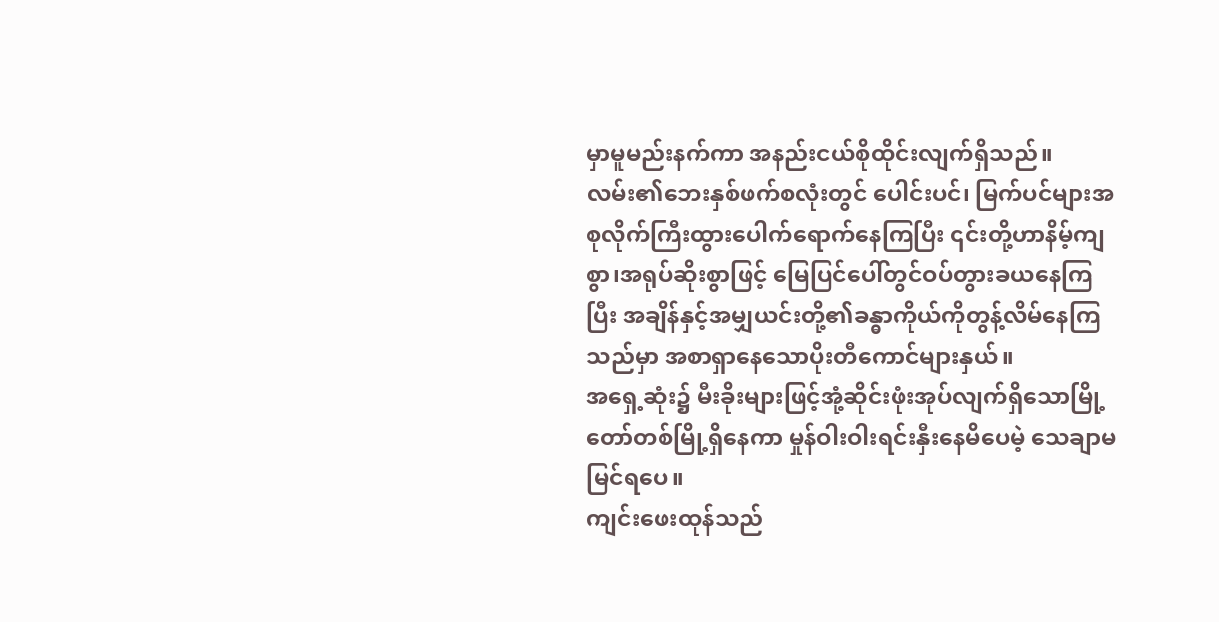မှာမူမည်းနက်ကာ အနည်းငယ်စိုထိုင်းလျက်ရှိသည်။
လမ်း၏ဘေးနှစ်ဖက်စလုံးတွင် ပေါင်းပင်၊ မြက်ပင်များအစုလိုက်ကြီးထွားပေါက်ရောက်နေကြပြီး ၎င်းတို့ဟာနိမ့်ကျစွာ၊အရုပ်ဆိုးစွာဖြင့် မြေပြင်ပေါ်တွင်ဝပ်တွားခယနေကြပြီး အချိန်နှင့်အမျှယင်းတို့၏ခန္ဓာကိုယ်ကိုတွန့်လိမ်နေကြသည်မှာ အစာရှာနေသောပိုးတီကောင်များနှယ်။
အရှေ့ဆုံး၌ မီးခိုးများဖြင့်အုံ့ဆိုင်းဖုံးအုပ်လျက်ရှိသောမြို့တော်တစ်မြို့ရှိနေကာ မှုန်ဝါးဝါးရင်းနှီးနေမိပေမဲ့ သေချာမမြင်ရပေ။
ကျင်းဖေးထုန်သည်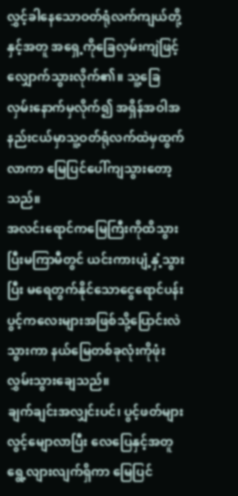လွှင့်ခါနေသောဝတ်ရုံလက်ကျယ်တို့နှင့်အတူ အရှေ့ကိုခြေလှမ်းကျဲဖြင့်လျှောက်သွားလိုက်၏။ သူ့ခြေလှမ်းနောက်မှလိုက်၍ အရှိန်အဝါအနည်းငယ်မှာသူ့ဝတ်ရုံလက်ထဲမှထွက်လာကာ မြေပြင်ပေါ်ကျသွားတော့သည်။
အလင်းရောင်ကမြေကြီးကိုထိသွားပြီးမကြာမီတွင် ယင်းကားပျံ့နှံ့သွားပြီး မရေတွက်နိုင်သောငွေရောင်ပန်းပွင့်ကလေးများအဖြစ်သို့ပြောင်းလဲသွားကာ နယ်မြေတစ်ခုလုံးကိုဖုံးလွှမ်းသွားချေသည်။
ချက်ချင်းအလျှင်းပင်၊ ပွင့်ဖတ်များလွင့်မျောလာပြီး လေပြေနှင့်အတူရွေ့လျားလျက်ရှိကာ မြေပြင်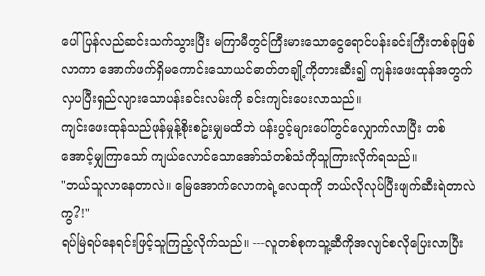ပေါ်ပြန်လည်ဆင်းသက်သွားပြီး မကြာမီတွင်ကြီးမားသောငွေရောင်ပန်းခင်းကြီးတစ်ခုဖြစ်လာကာ အောက်ဖက်ရှိမကောင်းသောယင်ဓာတ်တချို့ကိုတားဆီး၍ ကျန်းဖေးထုန်အတွက်လှပပြီးရှည်လျားသောပန်းခင်းလမ်းကို ခင်းကျင်းပေးလာသည်။
ကျင်းဖေးထုန်သည်ဖုန်မှုန့်စိုးစဥ်းမျှမထိဘဲ ပန်းပွင့်များပေါ်တွင်လျှောက်လာပြီး တစ်အောင့်မျှကြာသော် ကျယ်လောင်သောအော်သံတစ်သံကိုသူကြားလိုက်ရသည်။
"ဘယ်သူလာနေတာလဲ။ မြေအောက်လောကရဲ့လေထုကို ဘယ်လိုလုပ်ပြီးဖျက်ဆီးရဲတာလဲကွ?!"
ရပ်မြဲရပ်နေရင်းဖြင့်သူကြည့်လိုက်သည်။ ---လူတစ်စုကသူ့ဆီကိုအလျင်စလိုပြေးလာပြီး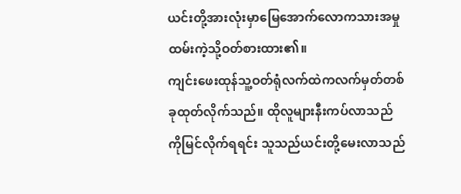ယင်းတို့အားလုံးမှာမြေအောက်လောကသားအမှုထမ်းကဲ့သို့ဝတ်စားထား၏။
ကျင်းဖေးထုန်သူ့ဝတ်ရုံလက်ထဲကလက်မှတ်တစ်ခုထုတ်လိုက်သည်။ ထိုလူများနီးကပ်လာသည်ကိုမြင်လိုက်ရရင်း သူသည်ယင်းတို့မေးလာသည်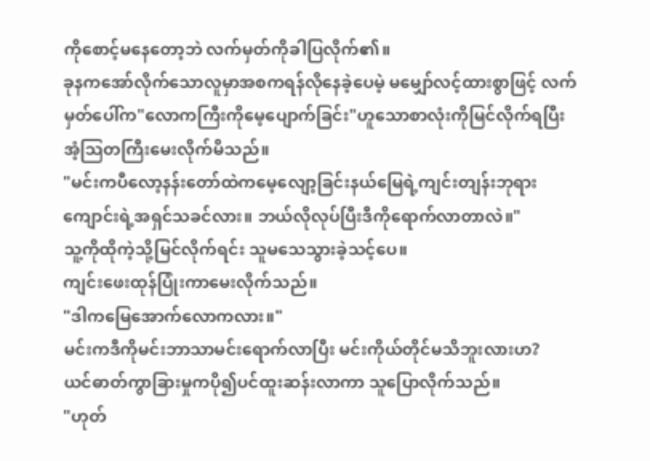ကိုစောင့်မနေတော့ဘဲ လက်မှတ်ကိုခါပြလိုက်၏။
ခုနကအော်လိုက်သောလူမှာအစကရန်လိုနေခဲ့ပေမဲ့ မမျှော်လင့်ထားစွာဖြင့် လက်မှတ်ပေါ်က"လောကကြီးကိုမေ့ပျောက်ခြင်း"ဟူသောစာလုံးကိုမြင်လိုက်ရပြီး အံ့သြတကြီးမေးလိုက်မိသည်။
"မင်းကပီလော့နန်းတော်ထဲကမေ့လျော့ခြင်းနယ်မြေရဲ့ကျင်းတျန်းဘုရားကျောင်းရဲ့အရှင်သခင်လား။ ဘယ်လိုလုပ်ပြီးဒီကိုရောက်လာတာလဲ။"
သူ့ကိုထိုကဲ့သို့မြင်လိုက်ရင်း သူမသေသွားခဲ့သင့်ပေ။
ကျင်းဖေးထုန်ပြုံးကာမေးလိုက်သည်။
"ဒါကမြေအောက်လောကလား။"
မင်းကဒီကိုမင်းဘာသာမင်းရောက်လာပြီး မင်းကိုယ်တိုင်မသိဘူးလားဟ?
ယင်ဓာတ်ကွာခြားမှုကပို၍ပင်ထူးဆန်းလာကာ သူပြောလိုက်သည်။
"ဟုတ်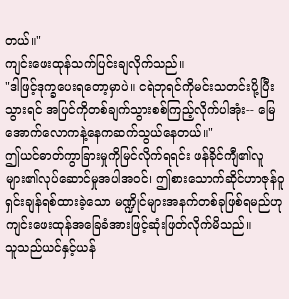တယ်။"
ကျင်းဖေးထုန်သက်ပြင်းချလိုက်သည်။
"ဒါဖြင့်ဒုက္ခပေးရတော့မှာပဲ။ ငရဲဘုရင်ကိုမင်းသတင်းပို့ပြီးသွားရင် အပြင်ကိုတစ်ချက်သွားစစ်ကြည့်လိုက်ပါအုံး-- မြေအောက်လောကနဲ့နေကဆက်သွယ်နေတယ်။"
ဤယင်ဓာတ်ကွာခြားမှုကိုမြင်လိုက်ရရင်း ဖန်ခိုင်ကျီ၏လူများ၏လုပ်ဆောင်မှုအပါအဝင်၊ ဤစားသောက်ဆိုင်ဟာဇုန်ဝူရှင်းချန်ရစ်ထားခဲ့သော မဏ္ဍိုင်များအနက်တစ်ခုဖြစ်ရမည်ဟု ကျင်းဖေးထုန်အခြေခံအားဖြင့်ဆုံးဖြတ်လိုက်မိသည်။
သူသည်ယင်နှင့်ယန်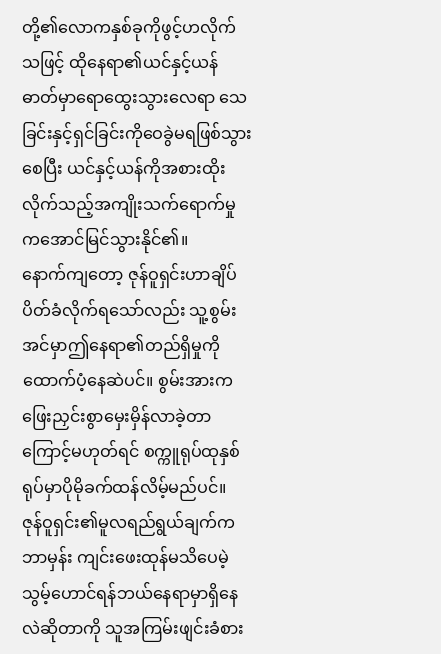တို့၏လောကနှစ်ခုကိုဖွင့်ဟလိုက်သဖြင့် ထိုနေရာ၏ယင်နှင့်ယန်ဓာတ်မှာရောထွေးသွားလေရာ သေခြင်းနှင့်ရှင်ခြင်းကိုဝေခွဲမရဖြစ်သွားစေပြီး ယင်နှင့်ယန်ကိုအစားထိုးလိုက်သည့်အကျိုးသက်ရောက်မှုကအောင်မြင်သွားနိုင်၏။
နောက်ကျတော့ ဇုန်ဝူရှင်းဟာချိပ်ပိတ်ခံလိုက်ရသော်လည်း သူ့စွမ်းအင်မှာဤနေရာ၏တည်ရှိမှုကိုထောက်ပံ့နေဆဲပင်။ စွမ်းအားကဖြေးညှင်းစွာမှေးမှိန်လာခဲ့တာကြောင့်မဟုတ်ရင် စက္ကူရုပ်ထုနှစ်ရုပ်မှာပိုမိုခက်ထန်လိမ့်မည်ပင်။
ဇုန်ဝူရှင်း၏မူလရည်ရွယ်ချက်ကဘာမှန်း ကျင်းဖေးထုန်မသိပေမဲ့ သွမ့်ဟောင်ရန်ဘယ်နေရာမှာရှိနေလဲဆိုတာကို သူအကြမ်းဖျင်းခံစား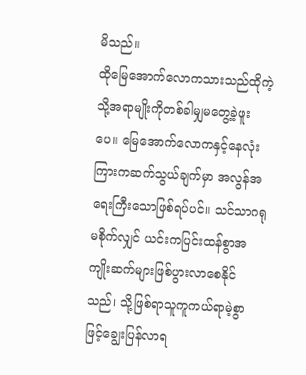မိသည်။
ထိုမြေအောက်လောကသားသည်ထိုကဲ့သို့အရာမျိုးကိုတစ်ခါမျှမတွေ့ခဲ့ဖူးပေ။ မြေအောက်လောကနှင့်နေလုံးကြားကဆက်သွယ်ချက်မှာ အလွန်အရေးကြီးသောဖြစ်ရပ်ပင်။ သင်သာဂရုမစိုက်လျှင် ယင်းကပြင်းထန်စွာအကျိုးဆက်များဖြစ်ပွားလာစေနိုင်သည်၊ သို့ဖြစ်ရာသူကူကယ်ရာမဲ့စွာဖြင့်ချွေးပြန်လာရ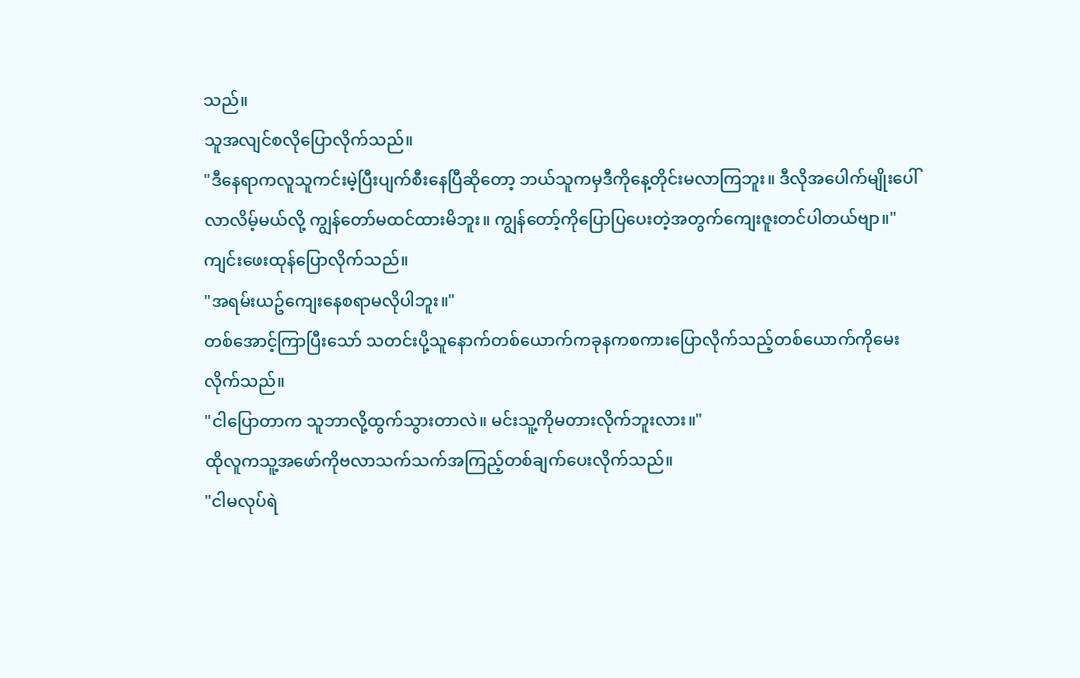သည်။
သူအလျင်စလိုပြောလိုက်သည်။
"ဒီနေရာကလူသူကင်းမဲ့ပြီးပျက်စီးနေပြီဆိုတော့ ဘယ်သူကမှဒီကိုနေ့တိုင်းမလာကြဘူး။ ဒီလိုအပေါက်မျိုးပေါ်လာလိမ့်မယ်လို့ ကျွန်တော်မထင်ထားမိဘူး။ ကျွန်တော့်ကိုပြောပြပေးတဲ့အတွက်ကျေးဇူးတင်ပါတယ်ဗျာ။"
ကျင်းဖေးထုန်ပြောလိုက်သည်။
"အရမ်းယဥ်ကျေးနေစရာမလိုပါဘူး။"
တစ်အောင့်ကြာပြီးသော် သတင်းပို့သူနောက်တစ်ယောက်ကခုနကစကားပြောလိုက်သည့်တစ်ယောက်ကိုမေးလိုက်သည်။
"ငါပြောတာက သူဘာလို့ထွက်သွားတာလဲ။ မင်းသူ့ကိုမတားလိုက်ဘူးလား။"
ထိုလူကသူ့အဖော်ကိုဗလာသက်သက်အကြည့်တစ်ချက်ပေးလိုက်သည်။
"ငါမလုပ်ရဲ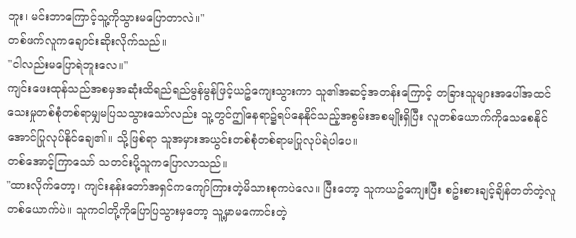ဘူး၊ မင်းဘာကြောင့်သူ့ကိုသွားမပြောတာလဲ။"
တစ်ဖက်လူကချောင်းဆိုးလိုက်သည်။
"ငါလည်းမပြောရဲဘူးလေ။"
ကျင်းဖေးထုန်သည်အစမှအဆုံးထိရည်ရည်မွန်မွန်ဖြင့်ယဥ်ကျေးသွားကာ သူ၏အဆင့်အတန်းကြောင့် တခြားသူများအပေါ်အထင်သေးမှုတစ်စုံတစ်ရာမျှမပြသသွားသော်လည်း သူ့တွင်ဤနေရာ၌ရပ်နေနိုင်သည့်အစွမ်းအစမျိုးရှိပြီး လူတစ်ယောက်ကိုသေစေနိုင်အောင်ပြုလုပ်နိုင်ချေ၏။ သို့ဖြစ်ရာ သူအမှားအယွင်းတစ်စုံတစ်ရာမပြုလုပ်ရဲပါပေ။
တစ်အောင့်ကြာသော် သတင်းပို့သူကပြောလာသည်။
"ထားလိုက်တော့၊ ကျင်းနန်းတော်အရှင်ကကျော်ကြားတဲ့မိသားစုကပဲလေ။ ပြီးတော့ သူကယဥ်ကျေးပြီး စဥ်းစားချင့်ချိန်တတ်တဲ့လူတစ်ယောက်ပဲ။ သူကငါတို့ကိုပြောပြသွားမှတော့ သူ့မှာမကောင်းတဲ့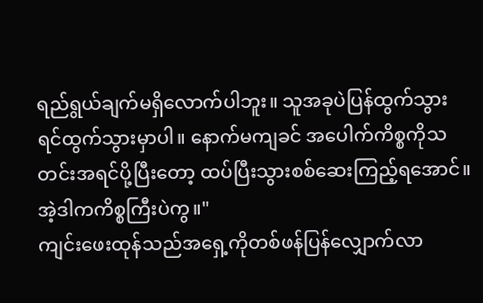ရည်ရွယ်ချက်မရှိလောက်ပါဘူး။ သူအခုပဲပြန်ထွက်သွားရင်ထွက်သွားမှာပါ။ နောက်မကျခင် အပေါက်ကိစ္စကိုသတင်းအရင်ပို့ပြီးတော့ ထပ်ပြီးသွားစစ်ဆေးကြည့်ရအောင်။ အဲ့ဒါကကိစ္စကြီးပဲကွ။"
ကျင်းဖေးထုန်သည်အရှေ့ကိုတစ်ဖန်ပြန်လျှောက်လာ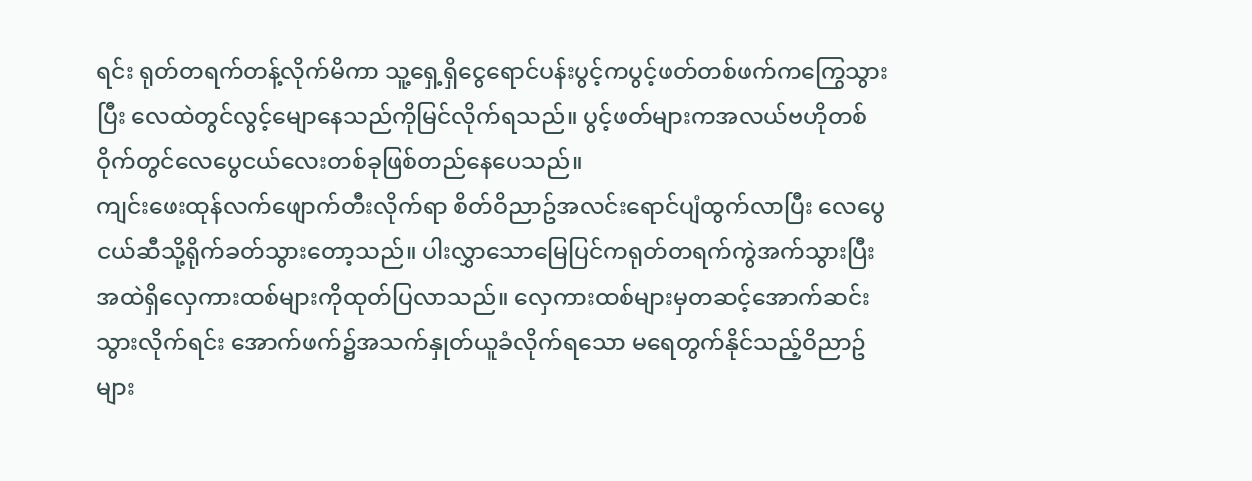ရင်း ရုတ်တရက်တန့်လိုက်မိကာ သူ့ရှေ့ရှိငွေရောင်ပန်းပွင့်ကပွင့်ဖတ်တစ်ဖက်ကကြွေသွားပြီး လေထဲတွင်လွင့်မျောနေသည်ကိုမြင်လိုက်ရသည်။ ပွင့်ဖတ်များကအလယ်ဗဟိုတစ်ဝိုက်တွင်လေပွေငယ်လေးတစ်ခုဖြစ်တည်နေပေသည်။
ကျင်းဖေးထုန်လက်ဖျောက်တီးလိုက်ရာ စိတ်ဝိညာဥ်အလင်းရောင်ပျံထွက်လာပြီး လေပွေငယ်ဆီသို့ရိုက်ခတ်သွားတော့သည်။ ပါးလွှာသောမြေပြင်ကရုတ်တရက်ကွဲအက်သွားပြီး အထဲရှိလှေကားထစ်များကိုထုတ်ပြလာသည်။ လှေကားထစ်များမှတဆင့်အောက်ဆင်းသွားလိုက်ရင်း အောက်ဖက်၌အသက်နှုတ်ယူခံလိုက်ရသော မရေတွက်နိုင်သည့်ဝိညာဥ်များ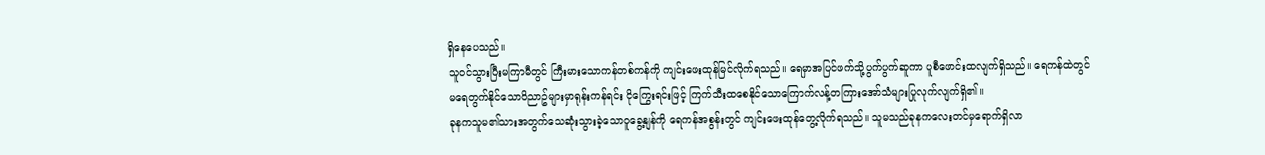ရှိနေပေသည်။
သူဝင်သွားပြီးမကြာမီတွင် ကြီးမားသောကန်တစ်ကန်ကို ကျင်းဖေးထုန်မြင်လိုက်ရသည်။ ရေမှာအပြင်ဖက်သို့ပွက်ပွက်ဆူကာ ပူစီဖောင်းထလျက်ရှိသည်။ ရေကန်ထဲတွင် မရေတွက်နိုင်သောဝိညာဥ်များမှာရုန်းကန်ရင်း ငိုကြွေးရင်းဖြင့် ကြက်သီးထစေနိုင်သောကြောက်လန့်တကြားအော်သံများပြုလုက်လျက်ရှိ၏။
ခုနကသူမ၏သားအတွက်သေဆုံးသွားခဲ့သောဝူခွေ့နျန်ကို ရေကန်အစွန်းတွင် ကျင်းဖေးထုန်တွေ့လိုက်ရသည်။ သူမသည်ခုနကလေးတင်မှရောက်ရှိလာ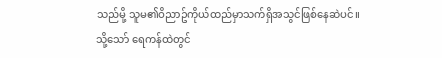သည်မို့ သူမ၏ဝိညာဥ်ကိုယ်ထည်မှာသက်ရှိအသွင်ဖြစ်နေဆဲပင်။
သို့သော် ရေကန်ထဲတွင်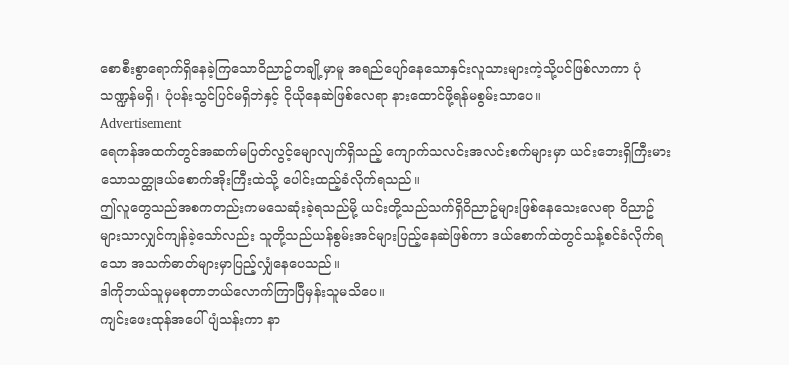စောစီးစွာရောက်ရှိနေခဲ့ကြသောဝိညာဥ်တချို့မှာမူ အရည်ပျော်နေသောနှင်းလူသားများကဲ့သို့ပင်ဖြစ်လာကာ ပုံသဏ္ဍန်မရှိ၊ ပုံပန်းသွင်ပြင်မရှိဘဲနှင့် ငိုယိုနေဆဲဖြစ်လေရာ နားထောင်ဖို့ရန်မစွမ်းသာပေ။
Advertisement
ရေကန်အထက်တွင်အဆက်မပြတ်လွင့်မျောလျက်ရှိသည့် ကျောက်သလင်းအလင်းစက်များမှာ ယင်းဘေးရှိကြီးမားသောသတ္ထုဒယ်စောက်အိုးကြီးထဲသို့ ပေါင်းထည့်ခံလိုက်ရသည်။
ဤလူတွေသည်အစကတည်းကမသေဆုံးခဲ့ရသည်မို့ ယင်းတို့သည်သက်ရှိဝိညာဥ်များဖြစ်နေသေးလေရာ ဝိညာဥ်များသာလျှင်ကျန်ခဲ့သော်လည်း သူတို့သည်ယန်စွမ်းအင်များပြည့်နေဆဲဖြစ်ကာ ဒယ်စောက်ထဲတွင်သန့်စင်ခံလိုက်ရသော အသက်ဓာတ်များမှာပြည့်လျှံနေပေသည်။
ဒါကိုဘယ်သူမှမစုတာဘယ်လောက်ကြာပြီမှန်းသူမသိပေ။
ကျင်းဖေးထုန်အပေါ်ပျံသန်းကာ နာ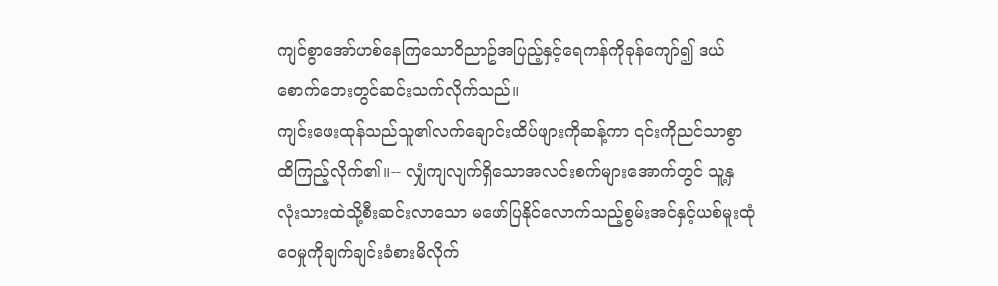ကျင်စွာအော်ဟစ်နေကြသောဝိညာဥ်အပြည့်နှင့်ရေကန်ကိုခုန်ကျော်၍ ဒယ်စောက်ဘေးတွင်ဆင်းသက်လိုက်သည်။
ကျင်းဖေးထုန်သည်သူ၏လက်ချောင်းထိပ်ဖျားကိုဆန့်ကာ ၎င်းကိုညင်သာစွာထိကြည့်လိုက်၏။-- လျှံကျလျက်ရှိသောအလင်းစက်များအောက်တွင် သူ့နှလုံးသားထဲသို့စီးဆင်းလာသော မဖော်ပြနိုင်လောက်သည့်စွမ်းအင်နှင့်ယစ်မူးထုံဝေမှုကိုချက်ချင်းခံစားမိလိုက်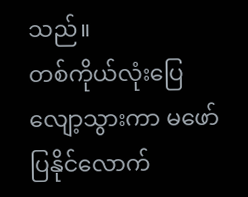သည်။
တစ်ကိုယ်လုံးပြေလျော့သွားကာ မဖော်ပြနိုင်လောက်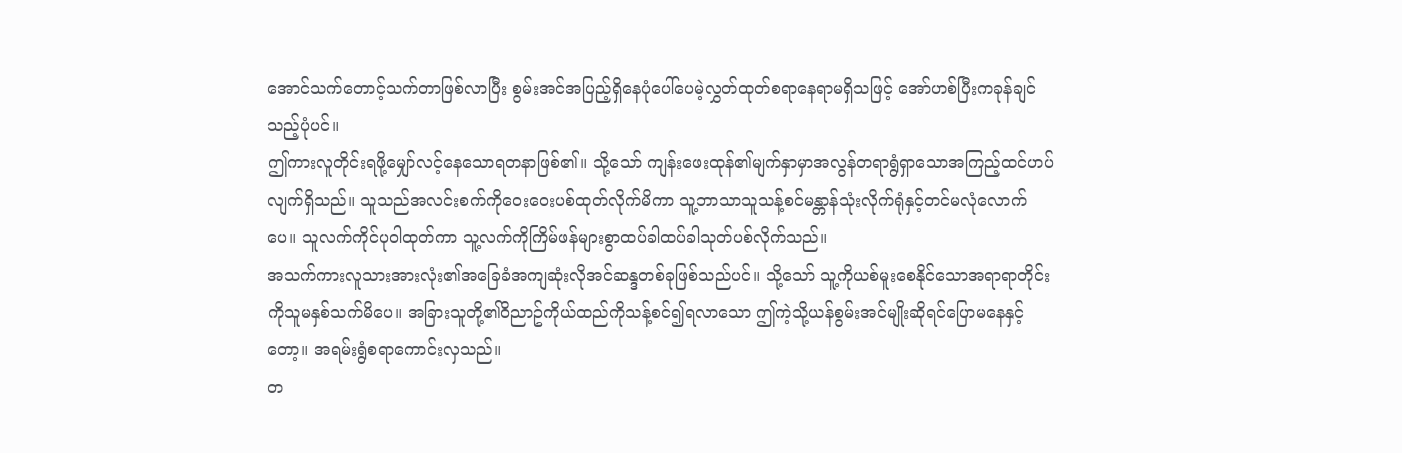အောင်သက်တောင့်သက်တာဖြစ်လာပြီး စွမ်းအင်အပြည့်ရှိနေပုံပေါ်ပေမဲ့လွှတ်ထုတ်စရာနေရာမရှိသဖြင့် အော်ဟစ်ပြီးကခုန်ချင်သည့်ပုံပင်။
ဤကားလူတိုင်းရဖို့မျှော်လင့်နေသောရတနာဖြစ်၏။ သို့သော် ကျန်းဖေးထုန်၏မျက်နှာမှာအလွန်တရာရွံရှာသောအကြည့်ထင်ဟပ်လျက်ရှိသည်။ သူသည်အလင်းစက်ကိုဝေးဝေးပစ်ထုတ်လိုက်မိကာ သူ့ဘာသာသူသန့်စင်မန္တာန်သုံးလိုက်ရုံနှင့်တင်မလုံလောက်ပေ။ သူလက်ကိုင်ပုဝါထုတ်ကာ သူ့လက်ကိုကြိမ်ဖန်များစွာထပ်ခါထပ်ခါသုတ်ပစ်လိုက်သည်။
အသက်ကားလူသားအားလုံး၏အခြေခံအကျဆုံးလိုအင်ဆန္ဒတစ်ခုဖြစ်သည်ပင်။ သို့သော် သူ့ကိုယစ်မူးစေနိုင်သောအရာရာတိုင်းကိုသူမနှစ်သက်မိပေ။ အခြားသူတို့၏ဝိညာဥ်ကိုယ်ထည်ကိုသန့်စင်၍ရလာသော ဤကဲ့သို့ယန်စွမ်းအင်မျိုးဆိုရင်ပြောမနေနှင့်တော့။ အရမ်းရွံစရာကောင်းလှသည်။
တ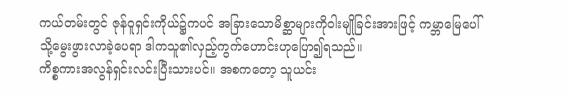ကယ်တမ်းတွင် ဇုန်ဝူရှင်းကိုယ်၌ကပင် အခြားသောမိစ္ဆာများကိုဝါးမျိုခြင်းအားဖြင့် ကမ္ဘာမြေပေါ်သို့မွေးဖွားလာခဲ့ပေရာ ဒါကသူ၏လှည့်ကွက်ဟောင်းဟုပြော၍ရသည်။
ကိစ္စကားအလွန်ရှင်းလင်းပြီးသားပင်။ အစကတော့ သူယင်း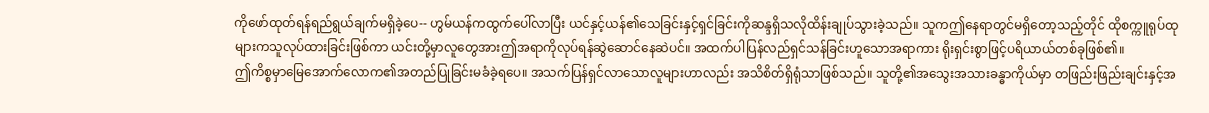ကိုဖော်ထုတ်ရန်ရည်ရွယ်ချက်မရှိခဲ့ပေ-- ဟွမ်ယန်ကထွက်ပေါ်လာပြီး ယင်နှင့်ယန်၏သေခြင်းနှင့်ရှင်ခြင်းကိုဆန္ဒရှိသလိုထိန်းချုပ်သွားခဲ့သည်။ သူကဤနေရာတွင်မရှိတော့သည့်တိုင် ထိုစက္ကူရုပ်ထုများကသူလုပ်ထားခြင်းဖြစ်ကာ ယင်းတို့မှာလူတွေအားဤအရာကိုလုပ်ရန်ဆွဲဆောင်နေဆဲပင်။ အထက်ပါပြန်လည်ရှင်သန်ခြင်းဟူသောအရာကား ရိုးရှင်းစွာဖြင့်ပရိယာယ်တစ်ခုဖြစ်၏။
ဤကိစ္စမှာမြေအောက်လောက၏အတည်ပြုခြင်းမခံခဲ့ရပေ။ အသက်ပြန်ရှင်လာသောလူများဟာလည်း အသိစိတ်ရှိရုံသာဖြစ်သည်။ သူတို့၏အသွေးအသားခန္ဓာကိုယ်မှာ တဖြည်းဖြည်းချင်းနှင့်အ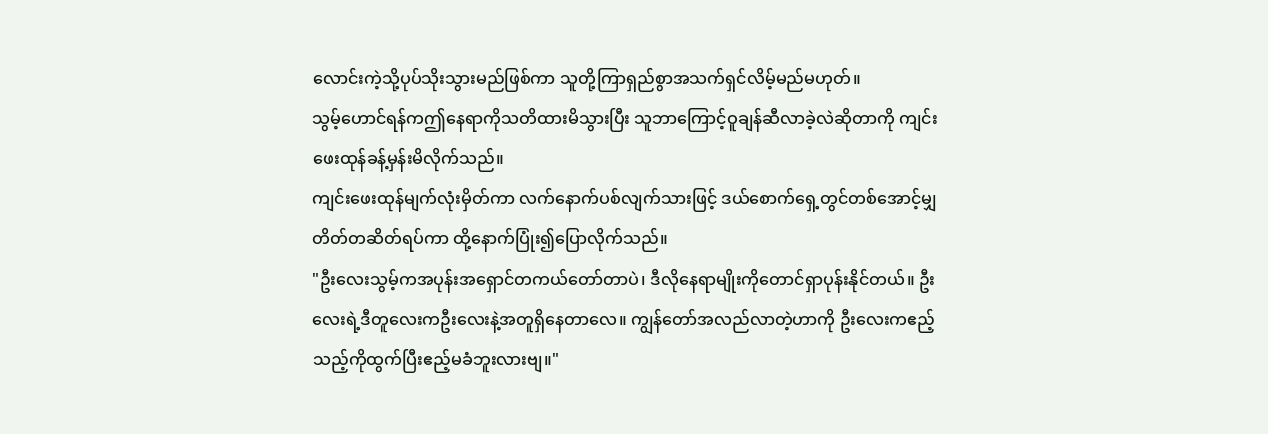လောင်းကဲ့သို့ပုပ်သိုးသွားမည်ဖြစ်ကာ သူတို့ကြာရှည်စွာအသက်ရှင်လိမ့်မည်မဟုတ်။
သွမ့်ဟောင်ရန်ကဤနေရာကိုသတိထားမိသွားပြီး သူဘာကြောင့်ဝူချန်ဆီလာခဲ့လဲဆိုတာကို ကျင်းဖေးထုန်ခန့်မှန်းမိလိုက်သည်။
ကျင်းဖေးထုန်မျက်လုံးမှိတ်ကာ လက်နောက်ပစ်လျက်သားဖြင့် ဒယ်စောက်ရှေ့တွင်တစ်အောင့်မျှတိတ်တဆိတ်ရပ်ကာ ထို့နောက်ပြုံး၍ပြောလိုက်သည်။
"ဦးလေးသွမ့်ကအပုန်းအရှောင်တကယ်တော်တာပဲ၊ ဒီလိုနေရာမျိုးကိုတောင်ရှာပုန်းနိုင်တယ်။ ဦးလေးရဲ့ဒီတူလေးကဦးလေးနဲ့အတူရှိနေတာလေ။ ကျွန်တော်အလည်လာတဲ့ဟာကို ဦးလေးကဧည့်သည့်ကိုထွက်ပြီးဧည့်မခံဘူးလားဗျ။"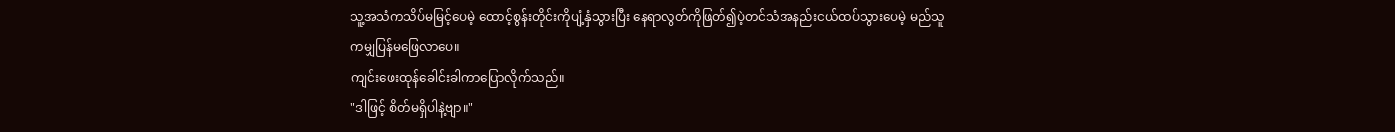သူ့အသံကသိပ်မမြင့်ပေမဲ့ ထောင့်စွန်းတိုင်းကိုပျံ့နှံသွားပြီး နေရာလွတ်ကိုဖြတ်၍ပဲ့တင်သံအနည်းငယ်ထပ်သွားပေမဲ့ မည်သူကမျှပြန်မဖြေလာပေ။
ကျင်းဖေးထုန်ခေါင်းခါကာပြောလိုက်သည်။
"ဒါဖြင့် စိတ်မရှိပါနဲ့ဗျာ။"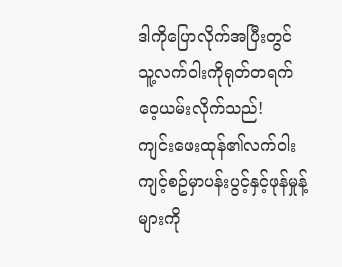ဒါကိုပြောလိုက်အပြီးတွင် သူ့လက်ဝါးကိုရုတ်တရက်ဝေ့ယမ်းလိုက်သည်!
ကျင်းဖေးထုန်၏လက်ဝါးကျင့်စဥ်မှာပန်းပွင့်နှင့်ဖုန်မှုန့်များကို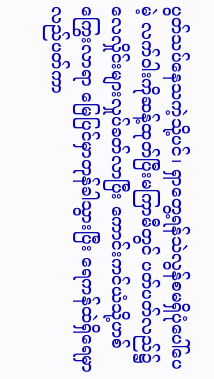ပွတ်သပ်နေသကဲ့သို့ပင်၊ ရှာတွေ့ရန်သဲလွန်စမရှိပုံပေါ်ပေမဲ့ လက်ဝါးကိုဆန့်ထုတ်ပြီးမကြာမီတွင် ပတ်ပတ်လည်၌လေလှိုင်းများလှုပ်ခတ်လာပြီး ကောင်းကင်ယံသို့ဟစ်ကြွေးလာရာ မြေပြင်မှာတုန်ခါသွားပြီး ရေကန်ထဲရှိရေမှာလည်ပတ်ကာ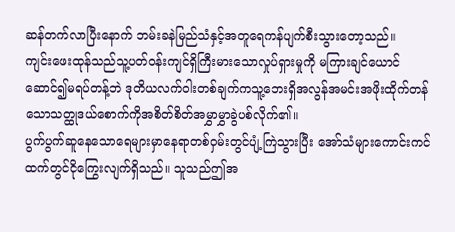ဆန်တက်လာပြီးနောက် ဘမ်းခနဲမြည်သံနှင့်အတူရေကန်ပျက်စီးသွားတော့သည်။
ကျင်းဖေးထုန်သည်သူ့ပတ်ဝန်းကျင်ရှိကြီးမားသောလှုပ်ရှားမှုကို မကြားချင်ယောင်ဆောင်၍မရပ်တန့်ဘဲ ဒုတိယလက်ဝါးတစ်ချက်ကသူ့ဘေးရှိအလွန်အမင်းအဖိုးထိုက်တန်သောသတ္ထုဒယ်စောက်ကိုအစိတ်စိတ်အမွှာမွှာခွဲပစ်လိုက်၏။
ပွက်ပွက်ဆူနေသောရေများမှာနေရာတစ်ဝှမ်းတွင်ပျံ့ကြဲသွားပြီး အော်သံများကောင်းကင်ထက်တွင်ငိုကြွေးလျက်ရှိသည်။ သူသည်ဤအ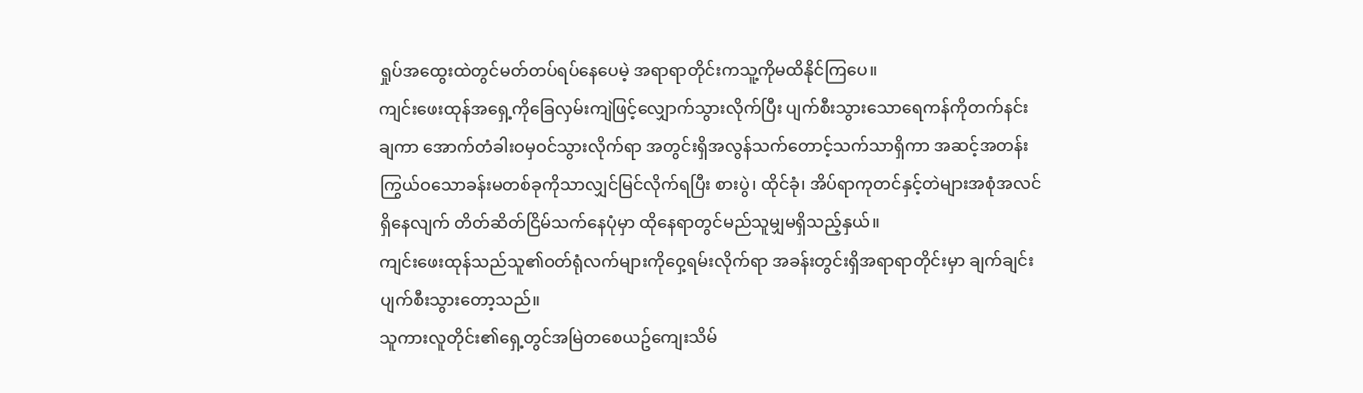ရှုပ်အထွေးထဲတွင်မတ်တပ်ရပ်နေပေမဲ့ အရာရာတိုင်းကသူ့ကိုမထိနိုင်ကြပေ။
ကျင်းဖေးထုန်အရှေ့ကိုခြေလှမ်းကျဲဖြင့်လျှောက်သွားလိုက်ပြီး ပျက်စီးသွားသောရေကန်ကိုတက်နင်းချကာ အောက်တံခါးဝမှဝင်သွားလိုက်ရာ အတွင်းရှိအလွန်သက်တောင့်သက်သာရှိကာ အဆင့်အတန်းကြွယ်ဝသောခန်းမတစ်ခုကိုသာလျှင်မြင်လိုက်ရပြီး စားပွဲ၊ ထိုင်ခုံ၊ အိပ်ရာကုတင်နှင့်တဲများအစုံအလင်ရှိနေလျက် တိတ်ဆိတ်ငြိမ်သက်နေပုံမှာ ထိုနေရာတွင်မည်သူမျှမရှိသည့်နှယ်။
ကျင်းဖေးထုန်သည်သူ၏ဝတ်ရုံလက်များကိုဝှေ့ရမ်းလိုက်ရာ အခန်းတွင်းရှိအရာရာတိုင်းမှာ ချက်ချင်းပျက်စီးသွားတော့သည်။
သူကားလူတိုင်း၏ရှေ့တွင်အမြဲတစေယဥ်ကျေးသိမ်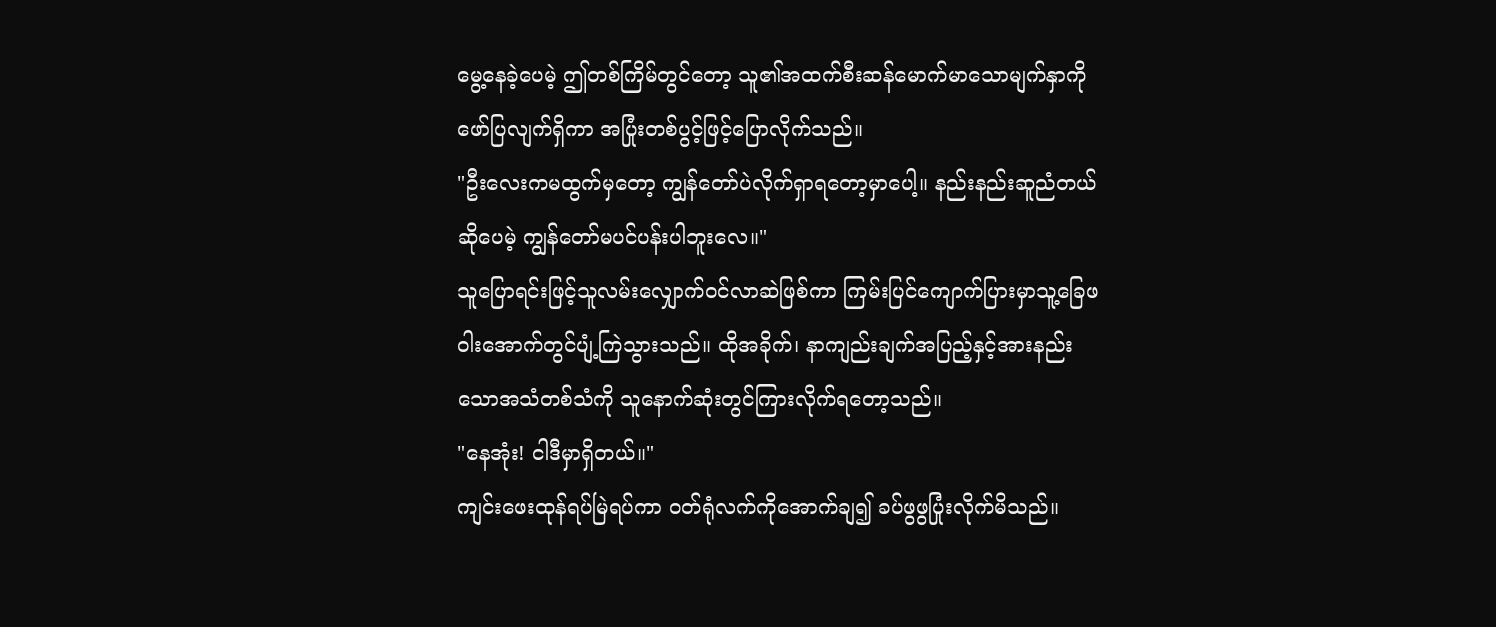မွေ့နေခဲ့ပေမဲ့ ဤတစ်ကြိမ်တွင်တော့ သူ၏အထက်စီးဆန်မောက်မာသောမျက်နှာကိုဖော်ပြလျက်ရှိကာ အပြုံးတစ်ပွင့်ဖြင့်ပြောလိုက်သည်။
"ဦးလေးကမထွက်မှတော့ ကျွန်တော်ပဲလိုက်ရှာရတော့မှာပေါ့။ နည်းနည်းဆူညံတယ်ဆိုပေမဲ့ ကျွန်တော်မပင်ပန်းပါဘူးလေ။"
သူပြောရင်းဖြင့်သူလမ်းလျှောက်ဝင်လာဆဲဖြစ်ကာ ကြမ်းပြင်ကျောက်ပြားမှာသူ့ခြေဖဝါးအောက်တွင်ပျံ့ကြဲသွားသည်။ ထိုအခိုက်၊ နာကျည်းချက်အပြည့်နှင့်အားနည်းသောအသံတစ်သံကို သူနောက်ဆုံးတွင်ကြားလိုက်ရတော့သည်။
"နေအုံး! ငါဒီမှာရှိတယ်။"
ကျင်းဖေးထုန်ရပ်မြဲရပ်ကာ ဝတ်ရုံလက်ကိုအောက်ချ၍ ခပ်ဖွဖွပြုံးလိုက်မိသည်။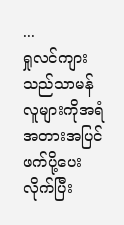...
ရှုလင်ကျားသည်သာမန်လူများကိုအရံအတားအပြင်ဖက်ပို့ပေးလိုက်ပြီး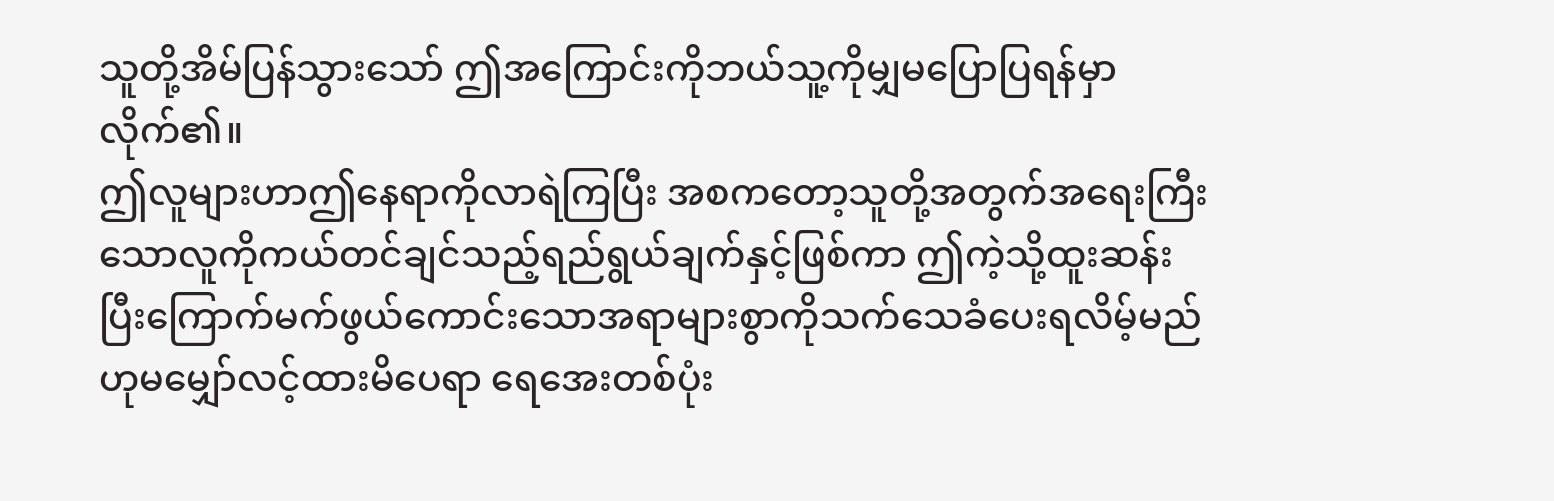သူတို့အိမ်ပြန်သွားသော် ဤအကြောင်းကိုဘယ်သူ့ကိုမျှမပြောပြရန်မှာလိုက်၏။
ဤလူများဟာဤနေရာကိုလာရဲကြပြီး အစကတော့သူတို့အတွက်အရေးကြီးသောလူကိုကယ်တင်ချင်သည့်ရည်ရွယ်ချက်နှင့်ဖြစ်ကာ ဤကဲ့သို့ထူးဆန်းပြီးကြောက်မက်ဖွယ်ကောင်းသောအရာများစွာကိုသက်သေခံပေးရလိမ့်မည်ဟုမမျှော်လင့်ထားမိပေရာ ရေအေးတစ်ပုံး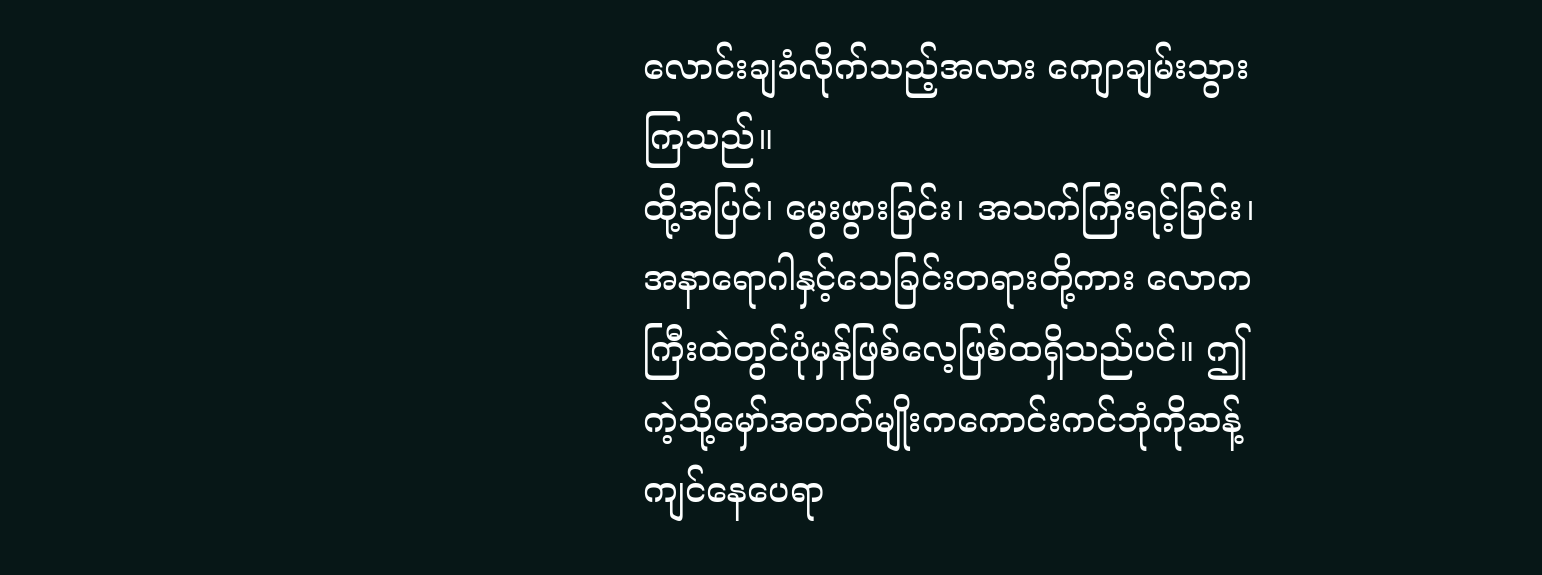လောင်းချခံလိုက်သည့်အလား ကျောချမ်းသွားကြသည်။
ထို့အပြင်၊ မွေးဖွားခြင်း၊ အသက်ကြီးရင့်ခြင်း၊ အနာရောဂါနှင့်သေခြင်းတရားတို့ကား လောကကြီးထဲတွင်ပုံမှန်ဖြစ်လေ့ဖြစ်ထရှိသည်ပင်။ ဤကဲ့သို့မှော်အတတ်မျိုးကကောင်းကင်ဘုံကိုဆန့်ကျင်နေပေရာ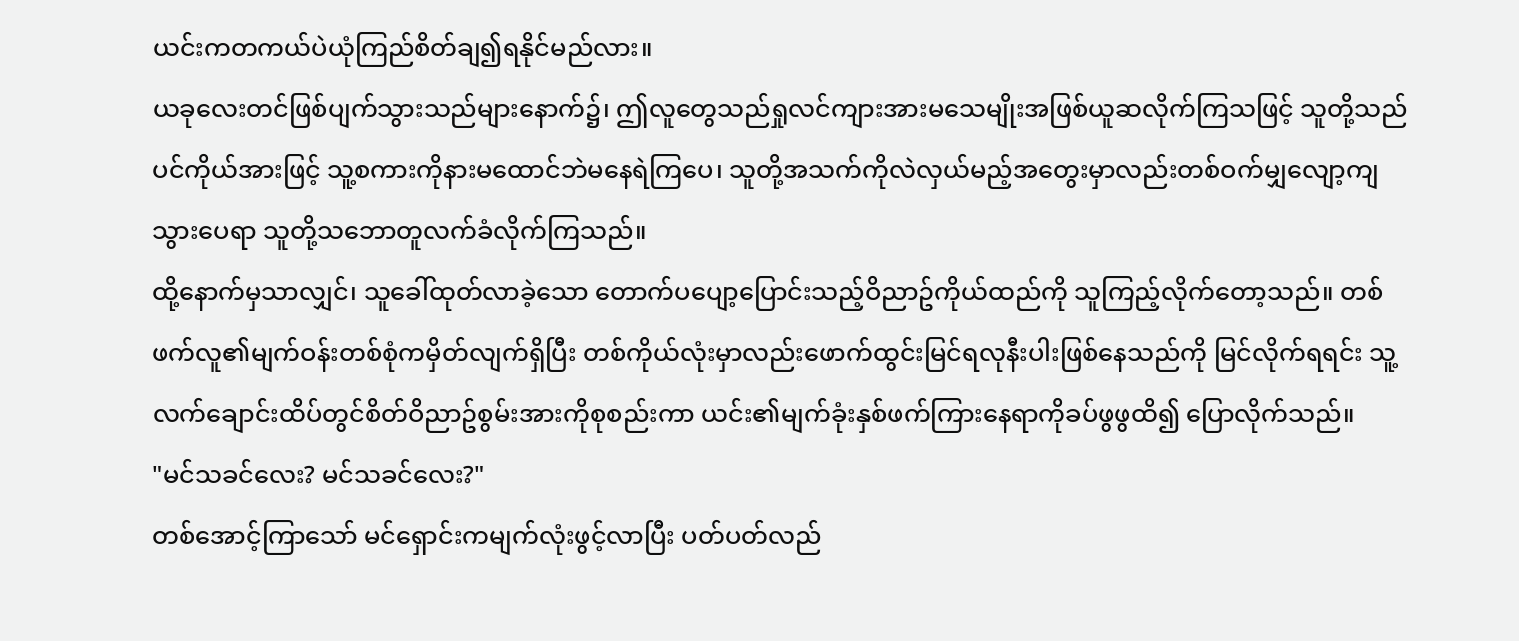ယင်းကတကယ်ပဲယုံကြည်စိတ်ချ၍ရနိုင်မည်လား။
ယခုလေးတင်ဖြစ်ပျက်သွားသည်များနောက်၌၊ ဤလူတွေသည်ရှုလင်ကျားအားမသေမျိုးအဖြစ်ယူဆလိုက်ကြသဖြင့် သူတို့သည်ပင်ကိုယ်အားဖြင့် သူ့စကားကိုနားမထောင်ဘဲမနေရဲကြပေ၊ သူတို့အသက်ကိုလဲလှယ်မည့်အတွေးမှာလည်းတစ်ဝက်မျှလျော့ကျသွားပေရာ သူတို့သဘောတူလက်ခံလိုက်ကြသည်။
ထို့နောက်မှသာလျှင်၊ သူခေါ်ထုတ်လာခဲ့သော တောက်ပပျော့ပြောင်းသည့်ဝိညာဥ်ကိုယ်ထည်ကို သူကြည့်လိုက်တော့သည်။ တစ်ဖက်လူ၏မျက်ဝန်းတစ်စုံကမှိတ်လျက်ရှိပြီး တစ်ကိုယ်လုံးမှာလည်းဖောက်ထွင်းမြင်ရလုနီးပါးဖြစ်နေသည်ကို မြင်လိုက်ရရင်း သူ့လက်ချောင်းထိပ်တွင်စိတ်ဝိညာဥ်စွမ်းအားကိုစုစည်းကာ ယင်း၏မျက်ခုံးနှစ်ဖက်ကြားနေရာကိုခပ်ဖွဖွထိ၍ ပြောလိုက်သည်။
"မင်သခင်လေး? မင်သခင်လေး?"
တစ်အောင့်ကြာသော် မင်ရှောင်းကမျက်လုံးဖွင့်လာပြီး ပတ်ပတ်လည်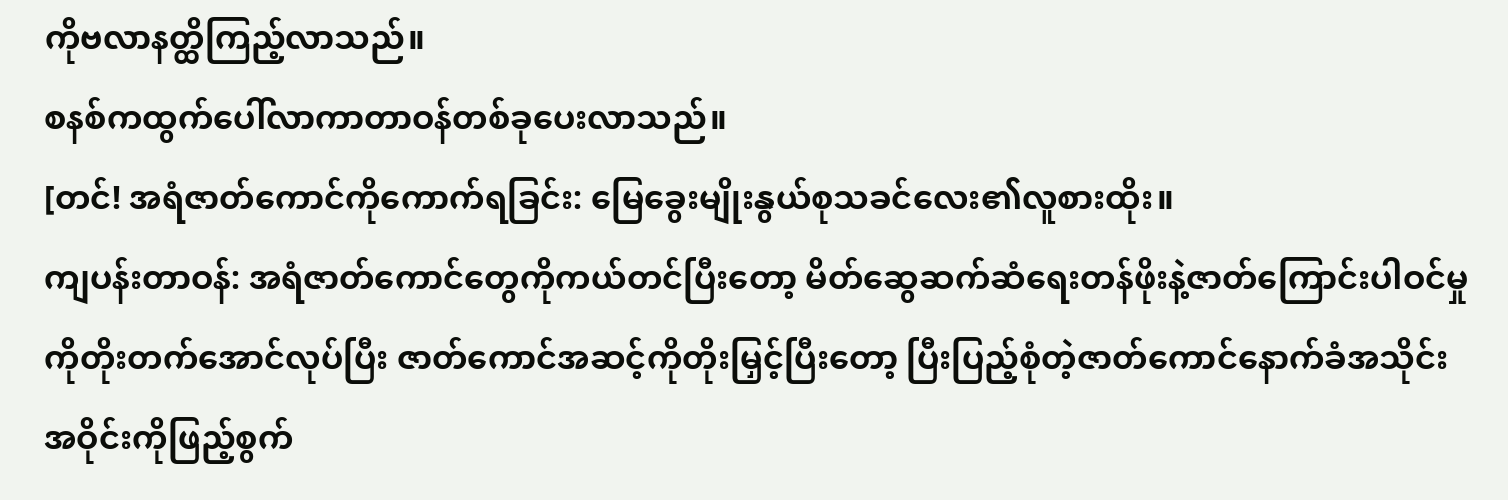ကိုဗလာနတ္ထိကြည့်လာသည်။
စနစ်ကထွက်ပေါ်လာကာတာဝန်တစ်ခုပေးလာသည်။
[တင်! အရံဇာတ်ကောင်ကိုကောက်ရခြင်း: မြေခွေးမျိုးနွယ်စုသခင်လေး၏လူစားထိုး။
ကျပန်းတာဝန်: အရံဇာတ်ကောင်တွေကိုကယ်တင်ပြီးတော့ မိတ်ဆွေဆက်ဆံရေးတန်ဖိုးနဲ့ဇာတ်ကြောင်းပါဝင်မှုကိုတိုးတက်အောင်လုပ်ပြီး ဇာတ်ကောင်အဆင့်ကိုတိုးမြှင့်ပြီးတော့ ပြီးပြည့်စုံတဲ့ဇာတ်ကောင်နောက်ခံအသိုင်းအဝိုင်းကိုဖြည့်စွက်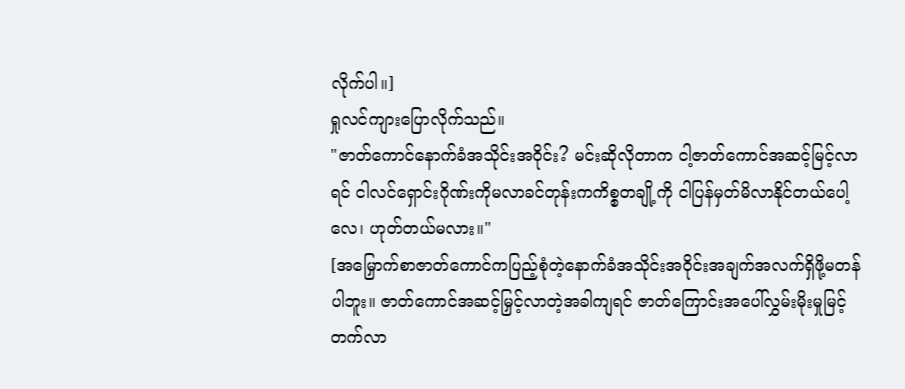လိုက်ပါ။]
ရှုလင်ကျားပြောလိုက်သည်။
"ဇာတ်ကောင်နောက်ခံအသိုင်းအဝိုင်း? မင်းဆိုလိုတာက ငါ့ဇာတ်ကောင်အဆင့်မြင့်လာရင် ငါလင်ရှောင်းဂိုဏ်းကိုမလာခင်တုန်းကကိစ္စတချို့ကို ငါပြန်မှတ်မိလာနိုင်တယ်ပေါ့လေ၊ ဟုတ်တယ်မလား။"
[အမြှောက်စာဇာတ်ကောင်ကပြည့်စုံတဲ့နောက်ခံအသိုင်းအဝိုင်းအချက်အလက်ရှိဖို့မတန်ပါဘူး။ ဇာတ်ကောင်အဆင့်မြှင့်လာတဲ့အခါကျရင် ဇာတ်ကြောင်းအပေါ်လွှမ်းမိုးမှုမြင့်တက်လာ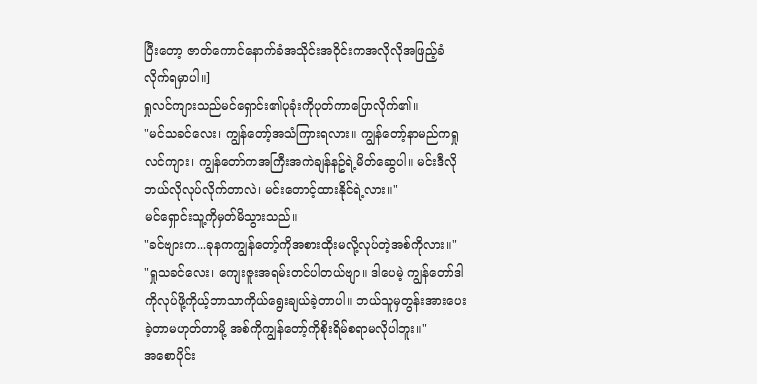ပြီးတော့ ဇာတ်ကောင်နောက်ခံအသိုင်းအဝိုင်းကအလိုလိုအဖြည့်ခံလိုက်ရမှာပါ။]
ရှုလင်ကျားသည်မင်ရှောင်း၏ပုခုံးကိုပုတ်ကာပြောလိုက်၏။
"မင်သခင်လေး၊ ကျွန်တော့်အသံကြားရလား။ ကျွန်တော့်နာမည်ကရှုလင်ကျား၊ ကျွန်တော်ကအကြီးအကဲချန်နဥ်ရဲ့မိတ်ဆွေပါ။ မင်းဒီလိုဘယ်လိုလုပ်လိုက်တာလဲ၊ မင်းတောင့်ထားနိုင်ရဲ့လား။"
မင်ရှောင်းသူ့ကိုမှတ်မိသွားသည်။
"ခင်ဗျားက...ခုနကကျွန်တော့်ကိုအစားထိုးမလို့လုပ်တဲ့အစ်ကိုလား။"
"ရှုသခင်လေး၊ ကျေးဇူးအရမ်းတင်ပါတယ်ဗျာ။ ဒါပေမဲ့ ကျွန်တော်ဒါကိုလုပ်ဖို့ကိုယ့်ဘာသာကိုယ်ရွေးချယ်ခဲ့တာပါ။ ဘယ်သူမှတွန်းအားပေးခဲ့တာမဟုတ်တာမို့ အစ်ကိုကျွန်တော့်ကိုစိုးရိမ်စရာမလိုပါဘူး။"
အစောပိုင်း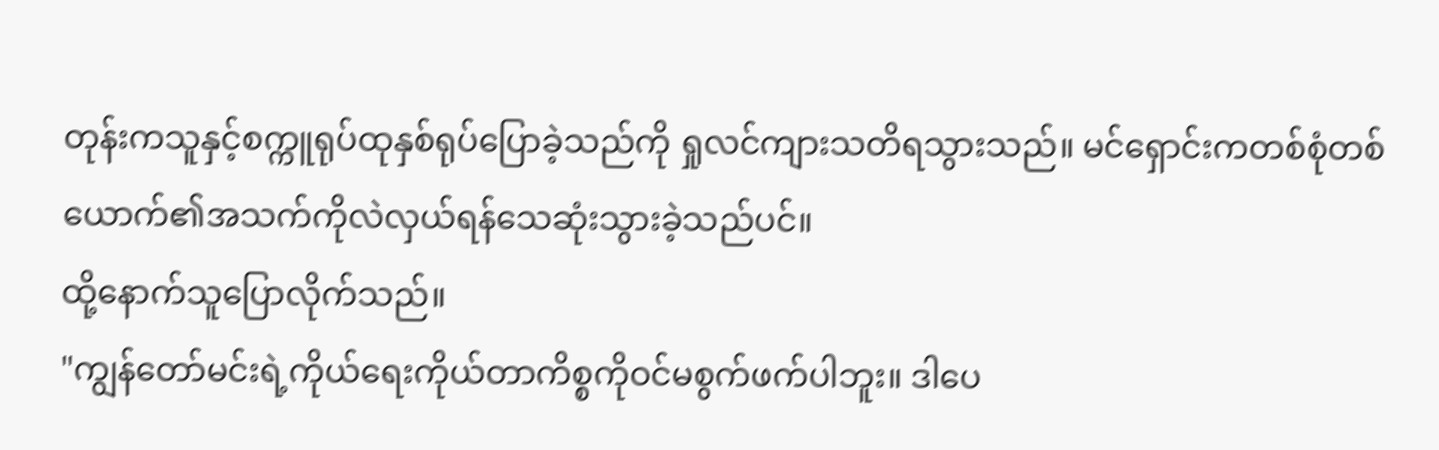တုန်းကသူနှင့်စက္ကူရုပ်ထုနှစ်ရုပ်ပြောခဲ့သည်ကို ရှုလင်ကျားသတိရသွားသည်။ မင်ရှောင်းကတစ်စုံတစ်ယောက်၏အသက်ကိုလဲလှယ်ရန်သေဆုံးသွားခဲ့သည်ပင်။
ထို့နောက်သူပြောလိုက်သည်။
"ကျွန်တော်မင်းရဲ့ကိုယ်ရေးကိုယ်တာကိစ္စကိုဝင်မစွက်ဖက်ပါဘူး။ ဒါပေ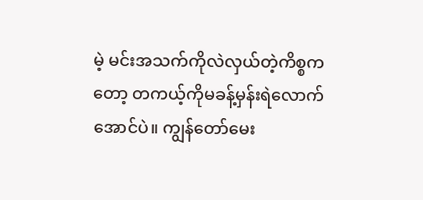မဲ့ မင်းအသက်ကိုလဲလှယ်တဲ့ကိစ္စကတော့ တကယ့်ကိုမခန့်မှန်းရဲလောက်အောင်ပဲ။ ကျွန်တော်မေး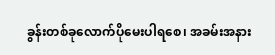ခွန်းတစ်ခုလောက်ပိုမေးပါရစေ၊ အခမ်းအနား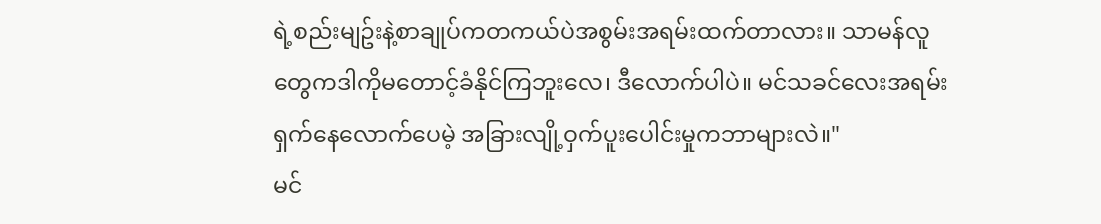ရဲ့စည်းမျဥ်းနဲ့စာချုပ်ကတကယ်ပဲအစွမ်းအရမ်းထက်တာလား။ သာမန်လူတွေကဒါကိုမတောင့်ခံနိုင်ကြဘူးလေ၊ ဒီလောက်ပါပဲ။ မင်သခင်လေးအရမ်းရှက်နေလောက်ပေမဲ့ အခြားလျို့ဝှက်ပူးပေါင်းမှုကဘာများလဲ။"
မင်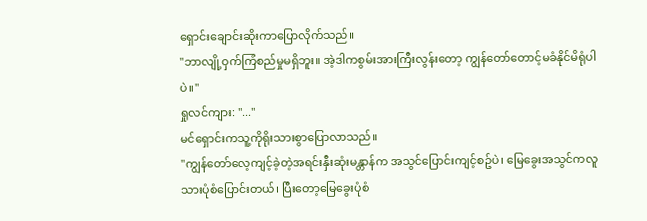ရှောင်းချောင်းဆိုးကာပြောလိုက်သည်။
"ဘာလျို့ဝှက်ကြံစည်မှုမရှိဘူး။ အဲ့ဒါကစွမ်းအားကြီးလွန်းတော့ ကျွန်တော်တောင့်မခံနိုင်မိရုံပါပဲ။"
ရှုလင်ကျား: "..."
မင်ရှောင်းကသူ့ကိုရိုးသားစွာပြောလာသည်။
"ကျွန်တော်လေ့ကျင့်ခဲ့တဲ့အရင်းနှီးဆုံးမန္တာန်က အသွင်ပြောင်းကျင့်စဥ်ပဲ၊ မြေခွေးအသွင်ကလူသားပုံစံပြောင်းတယ်၊ ပြီးတော့မြေခွေးပုံစံ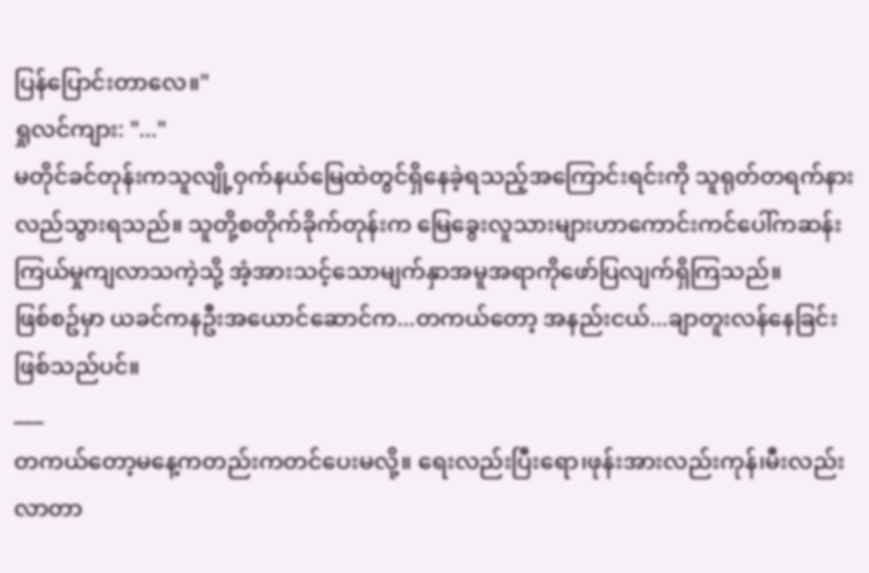ပြန်ပြောင်းတာလေ။"
ရှုလင်ကျား: "..."
မတိုင်ခင်တုန်းကသူလျို့ဝှက်နယ်မြေထဲတွင်ရှိနေခဲ့ရသည့်အကြောင်းရင်းကို သူရုတ်တရက်နားလည်သွားရသည်။ သူတို့စတိုက်ခိုက်တုန်းက မြေခွေးလူသားများဟာကောင်းကင်ပေါ်ကဆန်းကြယ်မှုကျလာသကဲ့သို့ အံ့အားသင့်သောမျက်နှာအမူအရာကိုဖော်ပြလျက်ရှိကြသည်။
ဖြစ်စဥ်မှာ ယခင်ကနဦးအယောင်ဆောင်က...တကယ်တော့ အနည်းငယ်...ချာတူးလန်နေခြင်းဖြစ်သည်ပင်။
___
တကယ်တော့မနေ့ကတည်းကတင်ပေးမလို့။ ရေးလည်းပြီးရော၊ဖုန်းအားလည်းကုန်၊မီးလည်းလာတာ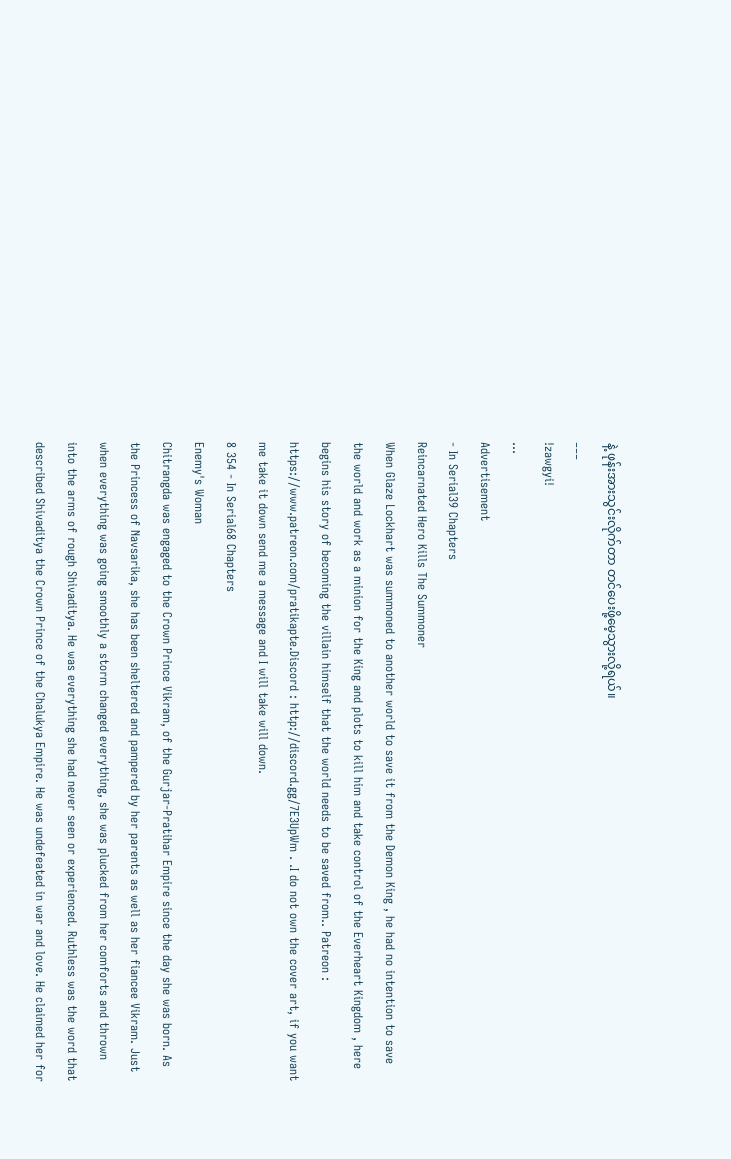နဲ့ ဖုန်းအားသွင်းလိုက်တာ တင်ပေးဖို့မေ့သွားလို့ရယ်။
___
!zawgyi!
...
Advertisement
- In Serial39 Chapters
Reincarnated Hero Kills The Summoner
When Glaze Lockhart was summoned to another world to save it from the Demon King , he had no intention to save the world and work as a minion for the King and plots to kill him and take control of the Everheart Kingdom , here begins his story of becoming the villain himself that the world needs to be saved from.. Patreon : https://www.patreon.com/pratikapte.Discord : http://discord.gg/7E3UpWm . .I do not own the cover art, if you want me take it down send me a message and I will take will down.
8 354 - In Serial68 Chapters
Enemy's Woman
Chitrangda was engaged to the Crown Prince Vikram, of the Gurjar-Pratihar Empire since the day she was born. As the Princess of Navsarika, she has been sheltered and pampered by her parents as well as her fiancee Vikram. Just when everything was going smoothly a storm changed everything, she was plucked from her comforts and thrown into the arms of rough Shivaditya. He was everything she had never seen or experienced. Ruthless was the word that described Shivaditya the Crown Prince of the Chalukya Empire. He was undefeated in war and love. He claimed her for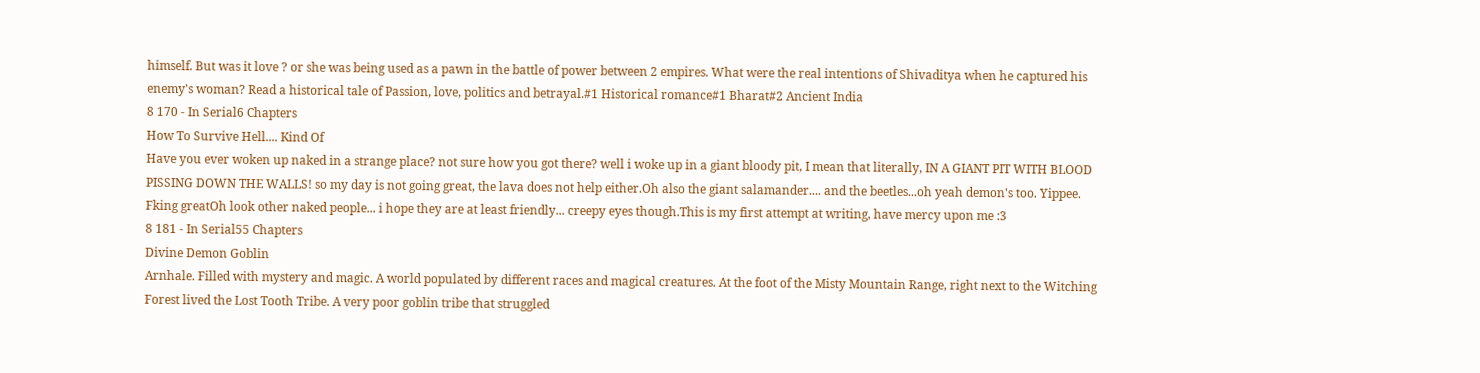himself. But was it love ? or she was being used as a pawn in the battle of power between 2 empires. What were the real intentions of Shivaditya when he captured his enemy's woman? Read a historical tale of Passion, love, politics and betrayal.#1 Historical romance#1 Bharat#2 Ancient India
8 170 - In Serial6 Chapters
How To Survive Hell.... Kind Of
Have you ever woken up naked in a strange place? not sure how you got there? well i woke up in a giant bloody pit, I mean that literally, IN A GIANT PIT WITH BLOOD PISSING DOWN THE WALLS! so my day is not going great, the lava does not help either.Oh also the giant salamander.... and the beetles...oh yeah demon's too. Yippee. Fking greatOh look other naked people... i hope they are at least friendly... creepy eyes though.This is my first attempt at writing, have mercy upon me :3
8 181 - In Serial55 Chapters
Divine Demon Goblin
Arnhale. Filled with mystery and magic. A world populated by different races and magical creatures. At the foot of the Misty Mountain Range, right next to the Witching Forest lived the Lost Tooth Tribe. A very poor goblin tribe that struggled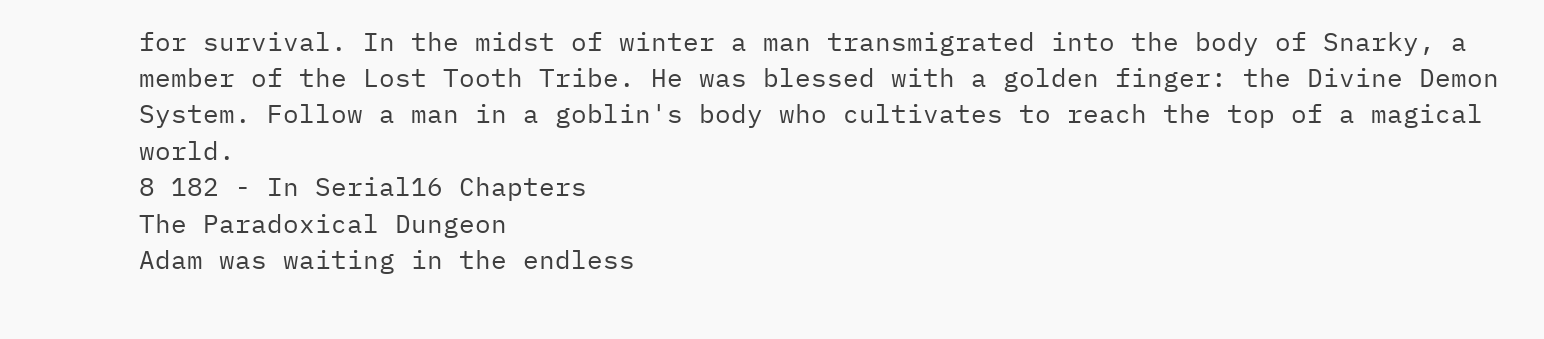for survival. In the midst of winter a man transmigrated into the body of Snarky, a member of the Lost Tooth Tribe. He was blessed with a golden finger: the Divine Demon System. Follow a man in a goblin's body who cultivates to reach the top of a magical world.
8 182 - In Serial16 Chapters
The Paradoxical Dungeon
Adam was waiting in the endless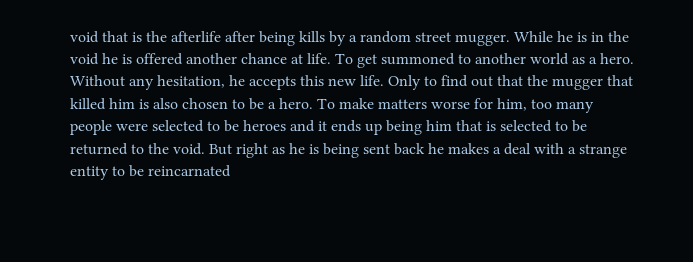void that is the afterlife after being kills by a random street mugger. While he is in the void he is offered another chance at life. To get summoned to another world as a hero. Without any hesitation, he accepts this new life. Only to find out that the mugger that killed him is also chosen to be a hero. To make matters worse for him, too many people were selected to be heroes and it ends up being him that is selected to be returned to the void. But right as he is being sent back he makes a deal with a strange entity to be reincarnated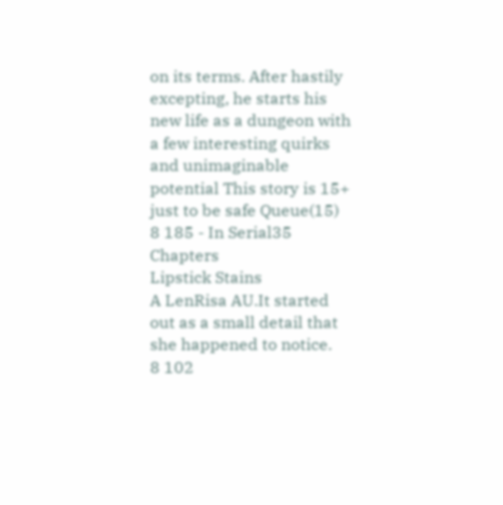on its terms. After hastily excepting, he starts his new life as a dungeon with a few interesting quirks and unimaginable potential This story is 15+ just to be safe Queue(15)
8 185 - In Serial35 Chapters
Lipstick Stains
A LenRisa AU.It started out as a small detail that she happened to notice.
8 102